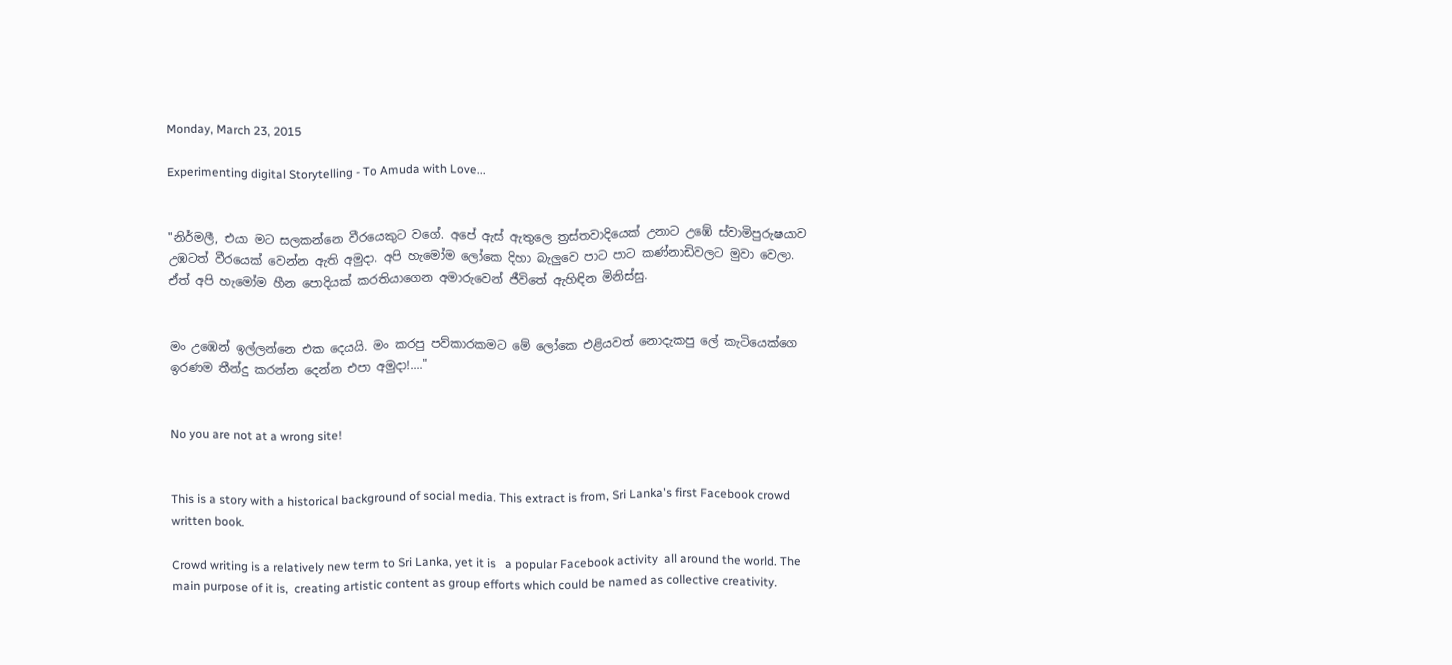Monday, March 23, 2015

Experimenting digital Storytelling - To Amuda with Love...


"නිර්මලී, එයා මට සලකන්නෙ වීරයෙකුට වගේ. අපේ ඇස් ඇතුලෙ ත්‍රස්තවාදියෙක් උනාට උඹේ ස්වාමිපුරුෂයාව උඹටත් වීරයෙක් වෙන්න ඇති අමුදා. අපි හැමෝම ලෝකෙ දිහා බැලුවෙ පාට පාට කණ්නාඩිවලට මුවා වෙලා. ඒත් අපි හැමෝම හීන පොදියක් කරතියාගෙන අමාරුවෙන් ජීවිතේ ඇහිඳින මිනිස්සු.


මං උඹෙන් ඉල්ලන්නෙ එක දෙයයි. මං කරපු පව්කාරකමට මේ ලෝකෙ එළියවත් නොදැකපු ලේ කැටියෙක්ගෙ ඉරණම තීන්දු කරන්න දෙන්න එපා අමුදා!...."


No you are not at a wrong site!


This is a story with a historical background of social media. This extract is from, Sri Lanka's first Facebook crowd written book.

Crowd writing is a relatively new term to Sri Lanka, yet it is   a popular Facebook activity  all around the world. The main purpose of it is,  creating artistic content as group efforts which could be named as collective creativity.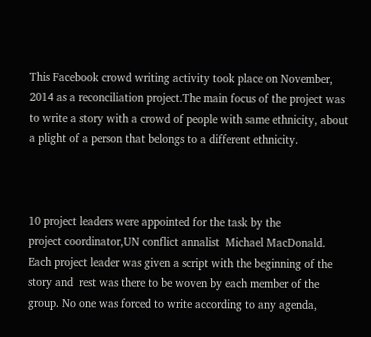This Facebook crowd writing activity took place on November, 2014 as a reconciliation project.The main focus of the project was to write a story with a crowd of people with same ethnicity, about a plight of a person that belongs to a different ethnicity.



10 project leaders were appointed for the task by the             project coordinator,UN conflict annalist  Michael MacDonald. Each project leader was given a script with the beginning of the story and  rest was there to be woven by each member of the group. No one was forced to write according to any agenda,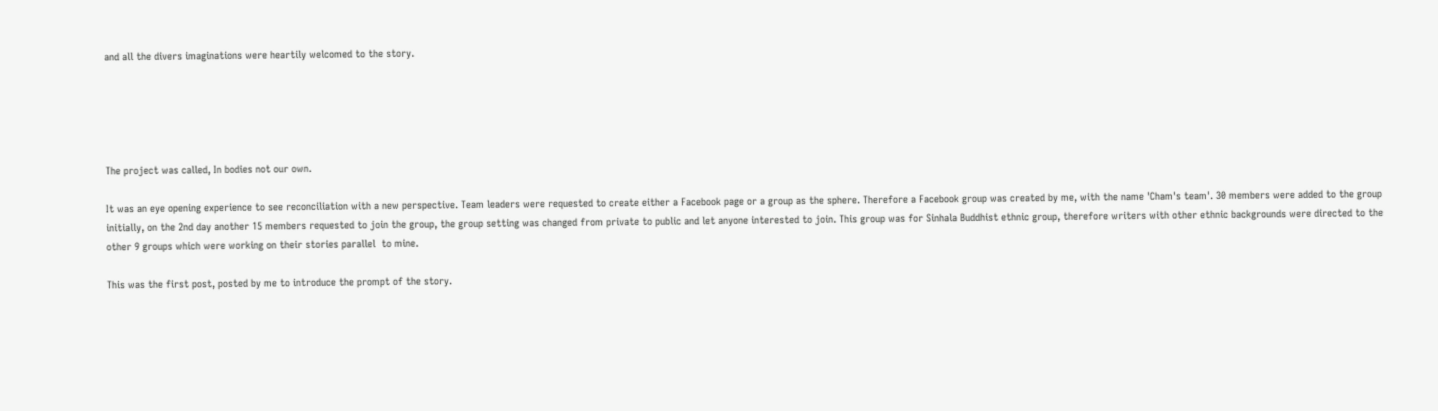and all the divers imaginations were heartily welcomed to the story.





The project was called, In bodies not our own.

It was an eye opening experience to see reconciliation with a new perspective. Team leaders were requested to create either a Facebook page or a group as the sphere. Therefore a Facebook group was created by me, with the name 'Cham's team'. 30 members were added to the group initially, on the 2nd day another 15 members requested to join the group, the group setting was changed from private to public and let anyone interested to join. This group was for Sinhala Buddhist ethnic group, therefore writers with other ethnic backgrounds were directed to the other 9 groups which were working on their stories parallel  to mine.

This was the first post, posted by me to introduce the prompt of the story.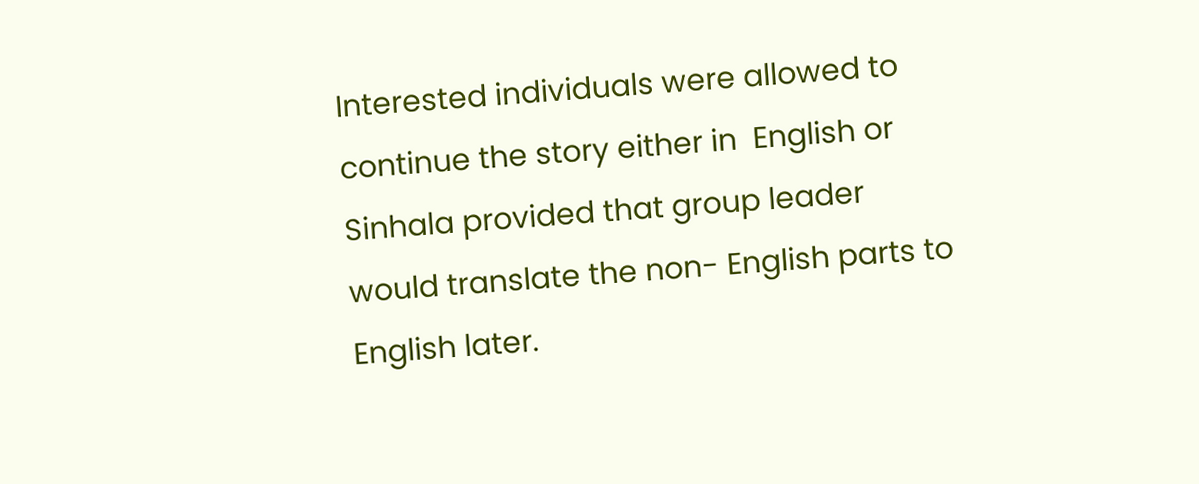Interested individuals were allowed to continue the story either in  English or Sinhala provided that group leader would translate the non- English parts to English later.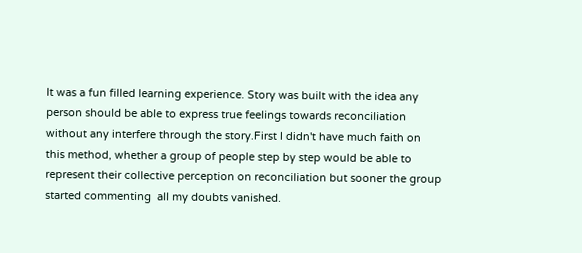It was a fun filled learning experience. Story was built with the idea any person should be able to express true feelings towards reconciliation without any interfere through the story.First I didn't have much faith on this method, whether a group of people step by step would be able to represent their collective perception on reconciliation but sooner the group started commenting  all my doubts vanished.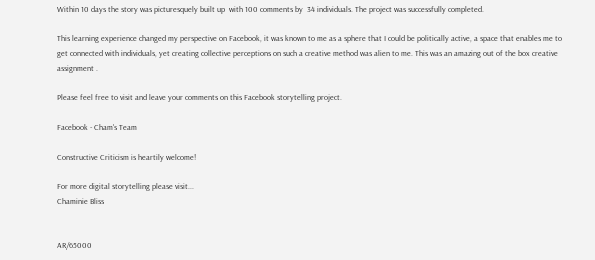Within 10 days the story was picturesquely built up  with 100 comments by  34 individuals. The project was successfully completed.

This learning experience changed my perspective on Facebook, it was known to me as a sphere that I could be politically active, a space that enables me to get connected with individuals, yet creating collective perceptions on such a creative method was alien to me. This was an amazing out of the box creative assignment .

Please feel free to visit and leave your comments on this Facebook storytelling project.

Facebook - Cham's Team

Constructive Criticism is heartily welcome!

For more digital storytelling please visit...
Chaminie Bliss


AR/65000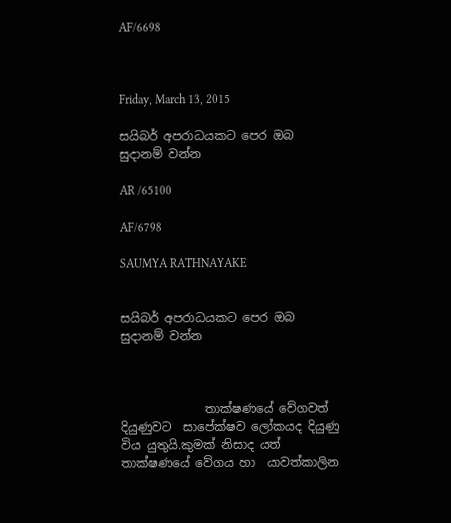AF/6698



Friday, March 13, 2015

සයිබර් අපරාධයකට පෙර ඔබ සුදානම් වන්න

AR /65100

AF/6798

SAUMYA RATHNAYAKE


සයිබර් අපරාධයකට පෙර ඔබ සුදානම් වන්න



              තාක්ෂණයේ වේගවත් දියුණුවට  සාපේක්ෂව ලෝකයද දියුණු  විය යුතුයි.කුමක් නිසාද යත් තාක්ෂණයේ වේගය හා  යාවත්කාලින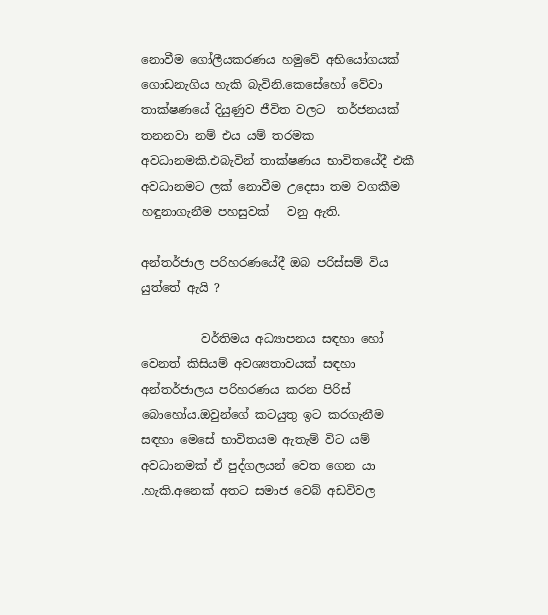නොවීම ගෝලීයකරණය හමුවේ අභියෝගයක් ගොඩනැගිය හැකි බැවිනි.කෙසේහෝ වේවා තාක්ෂණයේ දියුණුව ජීවිත වලට  තර්ජනයක් තනනවා නම් එය යම් තරමක අවධානමකි.එබැවින් තාක්ෂණය භාවිතයේදී එකී අවධානමට ලක් නොවීම උදෙසා තම වගකීම හඳුනාගැනීම පහසුවක්   වනු ඇති.

අන්තර්ජාල පරිහරණයේදී ඔබ පරිස්සම් විය යුත්තේ ඇයි ?

          වර්තිමය අධ්‍යාපනය සඳහා හෝ වෙනත් කිසියම් අවශ්‍යතාවයක් සඳහා අන්තර්ජාලය පරිහරණය කරන පිරිස් බොහෝය.ඔවුන්ගේ කටයුතු ඉට කරගැනීම සඳහා මෙසේ භාවිතයම ඇතැම් විට යම් අවධානමක් ඒ පුද්ගලයන් වෙත ගෙන යා .හැකි.අනෙක් අතට සමාජ වෙබ් අඩවිවල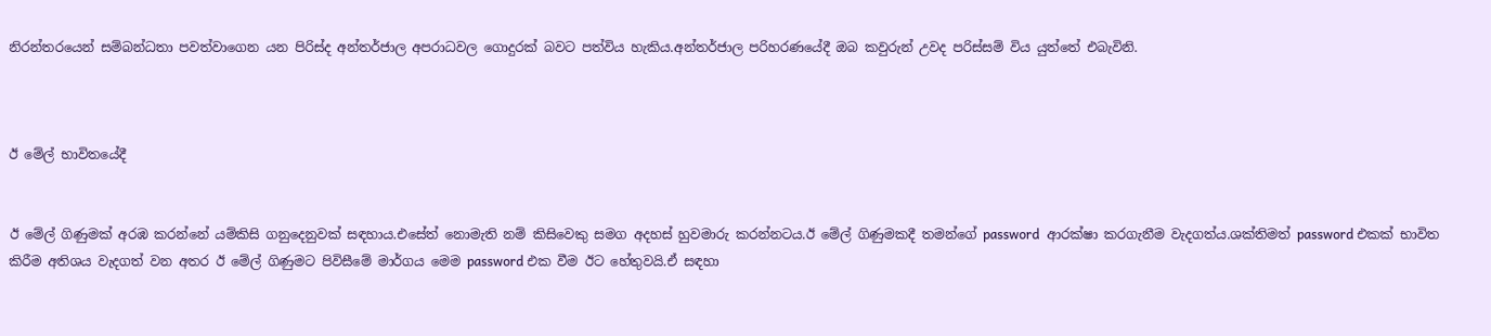නිරන්තරයෙන් සම්බන්ධතා පවත්වාගෙන යන පිරිස්ද අන්තර්ජාල අපරාධවල ගොදුරක් බවට පත්විය හැකිය.අන්තර්ජාල පරිහරණයේදී ඔබ කවුරුන් උවද පරිස්සම් විය යුත්තේ එබැවිනි.



ඊ මේල් භාවිතයේදී


ඊ මේල් ගිණුමක් අරඹ කරන්නේ යම්කිසි ගනුදෙනුවක් සඳහාය.එසේත් නොමැති නම් කිසිවෙකු සමග අදහස් හුවමාරු කරන්නටය.ඊ මේල් ගිණුමකදී තමන්ගේ password  ආරක්ෂා කරගැනීම වැදගත්ය.ශක්තිමත් password එකක් භාවිත කිරීම අතිශය වැදගත් වන අතර ඊ මේල් ගිණුමට පිවිසීමේ මාර්ගය මෙම password එක වීම ඊට හේතුවයි.ඒ සඳහා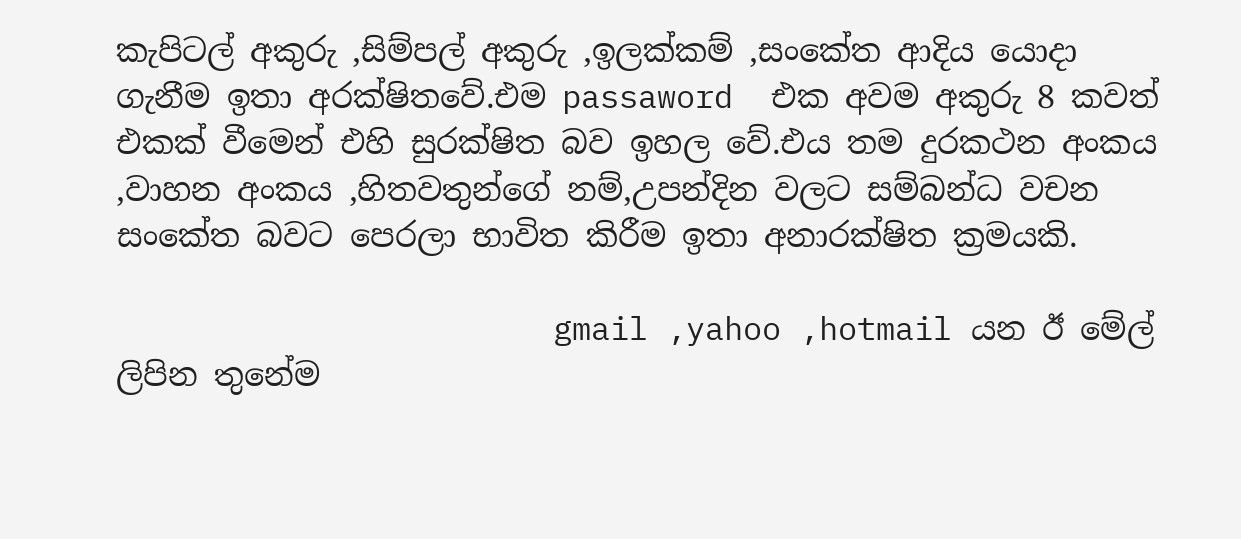කැපිටල් අකුරු ,සිම්පල් අකුරු ,ඉලක්කම් ,සංකේත ආදිය යොදා ගැනීම ඉතා අරක්ෂිතවේ.එම passaword  එක අවම අකුරු 8 කවත් එකක් වීමෙන් එහි සුරක්ෂිත බව ඉහල වේ.එය තම දුරකථන අංකය ,වාහන අංකය ,හිතවතුන්ගේ නම්,උපන්දින වලට සම්බන්ධ වචන සංකේත බවට පෙරලා භාවිත කිරීම ඉතා අනාරක්ෂිත ක්‍රමයකි.

                       gmail ,yahoo ,hotmail යන ඊ මේල් ලිපින තුනේම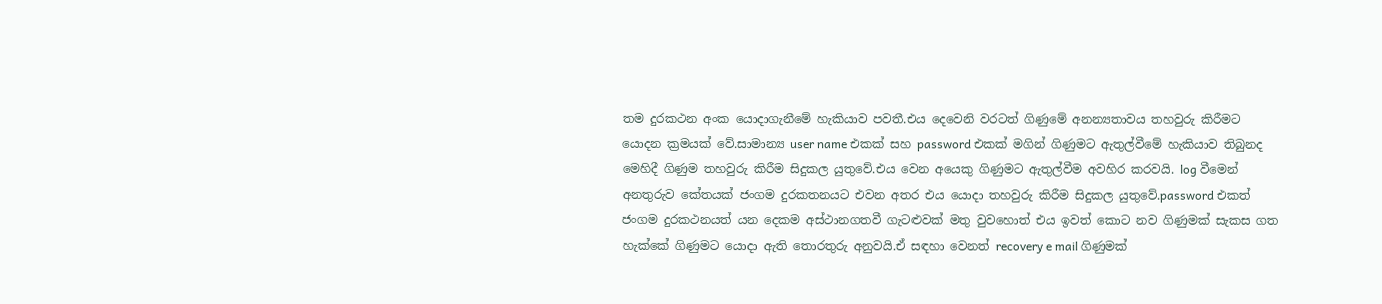තම දුරකථන අංක යොදාගැනීමේ හැකියාව පවතී.එය දෙවෙනි වරටත් ගිණුමේ අනන්‍යතාවය තහවුරු කිරීමට යොදන ක්‍රමයක් වේ.සාමාන්‍ය user name එකක් සහ password එකක් මගින් ගිණුමට ඇතුල්වීමේ හැකියාව තිබුනද මෙහිදී ගිණුම තහවුරු කිරීම සිදුකල යුතුවේ.එය වෙන අයෙකු ගිණුමට ඇතුල්වීම අවහිර කරවයි. log වීමෙන් අනතුරුව කේතයක් ජංගම දුරකතනයට එවන අතර එය යොදා තහවුරු කිරීම සිදුකල යුතුවේ.password එකත් ජංගම දුරකථනයත් යන දෙකම අස්ථානගතවී ගැටළුවක් මතු වුවහොත් එය ඉවත් කොට නව ගිණුමක් සැකස ගත හැක්කේ ගිණුමට යොදා ඇති තොරතුරු අනුවයි.ඒ සඳහා වෙනත් recovery e mail ගිණුමක්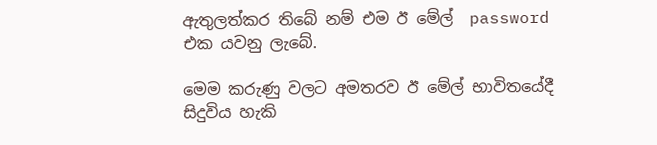ඇතුලත්කර තිබේ නම් එම ඊ මේල්  password එක යවනු ලැබේ.

මෙම කරුණු වලට අමතරව ඊ මේල් භාවිතයේදී සිදුවිය හැකි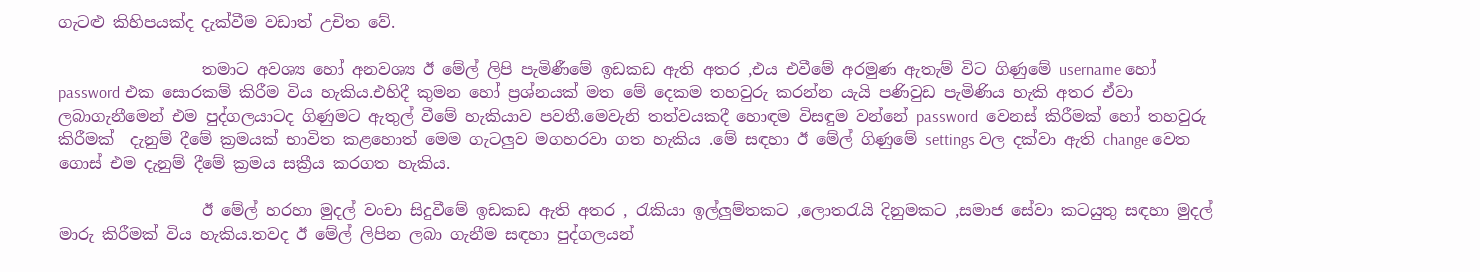ගැටළු කිහිපයක්ද දැක්වීම වඩාත් උචිත වේ.

                  තමාට අවශ්‍ය හෝ අනවශ්‍ය ඊ මේල් ලිපි පැමිණීමේ ඉඩකඩ ඇති අතර ,එය එවීමේ අරමුණ ඇතැම් විට ගිණුමේ username හෝ password එක සොරකම් කිරීම විය හැකිය.එහිදී කුමන හෝ ප්‍රශ්නයක් මත මේ දෙකම තහවුරු කරන්න යැයි පණිවුඩ පැමිණිය හැකි අතර ඒවා ලබාගැනීමෙන් එම පුද්ගලයාටද ගිණුමට ඇතුල් වීමේ හැකියාව පවතී.මෙවැනි තත්වයකදී හොඳම විසඳුම වන්නේ password  වෙනස් කිරීමක් හෝ තහවුරු කිරීමක්  දැනුම් දීමේ ක්‍රමයක් භාවිත කළහොත් මෙම ගැටලුව මගහරවා ගත හැකිය .මේ සඳහා ඊ මේල් ගිණුමේ settings වල දක්වා ඇති change වෙත ගොස් එම දැනුම් දීමේ ක්‍රමය සක්‍රීය කරගත හැකිය.

                  ඊ මේල් හරහා මුදල් වංචා සිදුවීමේ ඉඩකඩ ඇති අතර , රැකියා ඉල්ලුම්තකට ,ලොතරැයි දිනුමකට ,සමාජ සේවා කටයුතු සඳහා මුදල් මාරු කිරීමක් විය හැකිය.තවද ඊ මේල් ලිපින ලබා ගැනීම සඳහා පුද්ගලයන්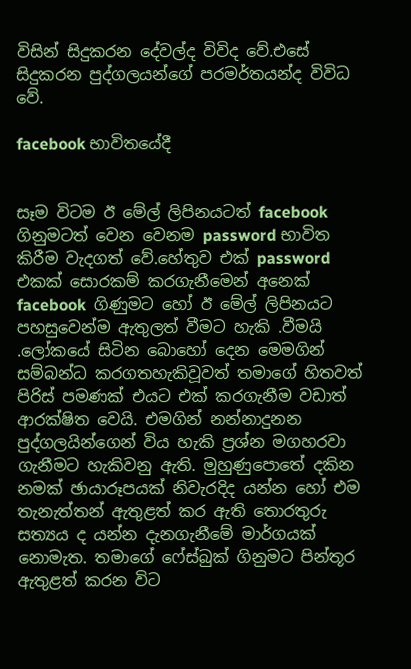විසින් සිදුකරන දේවල්ද විවිද වේ.එසේ සිදුකරන පුද්ගලයන්ගේ පරමර්තයන්ද විවිධ වේ.

facebook භාවිතයේදී


සෑම විටම ඊ මේල් ලිපිනයටත් facebook ගිනුමටත් වෙන වෙනම password භාවිත කිරීම වැදගත් වේ.හේතුව එක් password එකක් සොරකම් කරගැනීමෙන් අනෙක් facebook  ගිණුමට හෝ ඊ මේල් ලිපිනයට පහසුවෙන්ම ඇතුලත් වීමට හැකි .වීමයි .ලෝකයේ සිටින බොහෝ දෙන මෙමගින් සම්බන්ධ කරගතහැකිවූවත් තමාගේ හිතවත් පිරිස් පමණක් එයට එක් කරගැනීම වඩාත් ආරක්ෂිත වෙයි. එමගින් නන්නාදුනන පුද්ගලයින්ගෙන් විය හැකි ප්‍රශ්න මගහරවා ගැනීමට හැකිවනු ඇති. මුහුණුපොතේ දකින නමක් ඡායාරූපයක් නිවැරදිද යන්න හෝ එම තැනැත්තන් ඇතුළත් කර ඇති තොරතුරු සත්‍යය ද යන්න දැනගැනීමේ මාර්ගයක් නොමැත. තමාගේ ෆේස්බුක් ගිනුමට පින්තූර ඇතුළත් කරන විට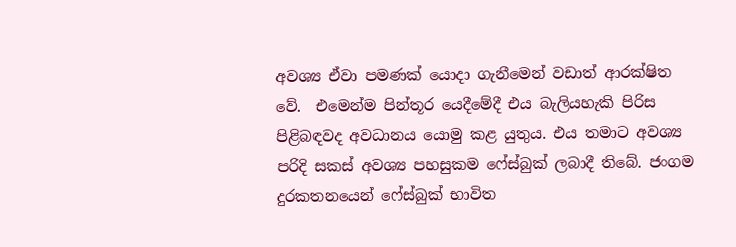අවශ්‍ය ඒවා පමණක් යොදා ගැනීමෙන් වඩාත් ආරක්ෂිත වේ.  එමෙන්ම පින්තූර යෙදීමේදී එය බැලියහැකි පිරිස පිළිබඳවද අවධානය යොමු කළ යුතුය. එය තමාට අවශ්‍ය පරිදි සකස් අවශ්‍ය පහසුකම ෆේස්බුක් ලබාදී තිබේ. ජංගම දුරකතනයෙන් ෆේස්බුක් භාවිත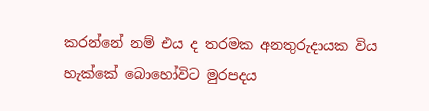කරන්නේ නම් එය ද තරමක අනතුරුදායක විය හැක්කේ බොහෝවිට මුරපදය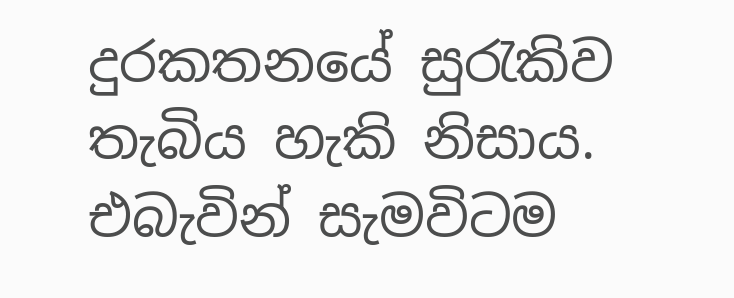දුරකතනයේ සුරැකිව  තැබිය හැකි නිසාය. එබැවින් සැමවිටම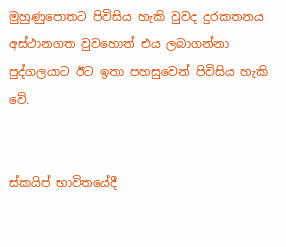මුහුණුපොතට පිවිසිය හැකි වුවද දුරකතනය අස්ථානගත වුවහොත් එය ලබාගන්නා පුද්ගලයාට ඊට ඉතා පහසුවෙන් පිවිසිය හැකි වේ.


ස්කයිප් භාවිතයේදී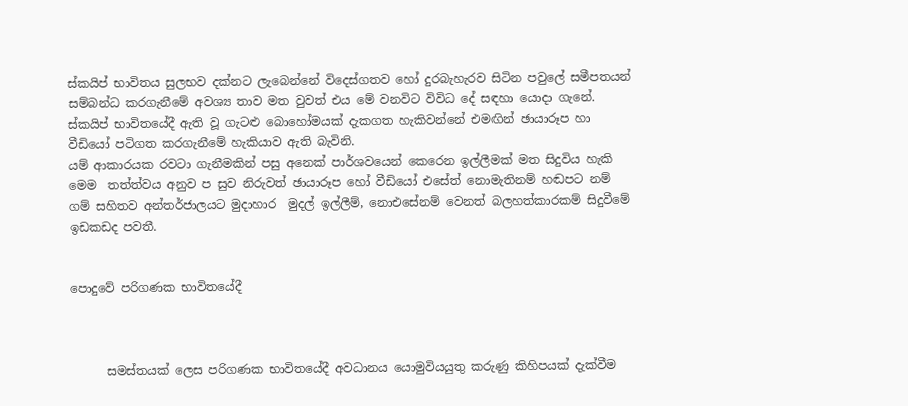ස්කයිප් භාවිතය සුලභව දක්නට ලැබෙන්නේ විදෙස්ගතව හෝ දුරබැහැරව සිටින පවුලේ සමීපතයන් සම්බන්ධ කරගැනීමේ අවශ්‍ය තාව මත වුවත් එය මේ වනවිට විවිධ දේ සඳහා යොදා ගැනේ.
ස්කයිප් භාවිතයේදී ඇති වූ ගැටළු බොහෝමයක් දැකගත හැකිවන්නේ එමඟින් ඡායාරූප හා වීඩියෝ පටිගත කරගැනීමේ හැකියාව ඇති බැවිනි.
යම් ආකාරයක රවටා ගැනීමකින් පසු අනෙක් පාර්ශවයෙන් කෙරෙන ඉල්ලීමක් මත සිදුවිය හැකි  මෙම  තත්ත්වය අනුව ප සුව නිරුවත් ඡායාරූප හෝ වීඩියෝ එසේත් නොමැතිනම් හඬපට නම් ගම් සහිතව අන්තර්ජාලයට මුදාහාර  මුදල් ඉල්ලීම්, නොඑසේනම් වෙනත් බලහත්කාරකම් සිදුවීමේ ඉඩකඩද පවතී.


පොදුවේ පරිගණක භාවිතයේදී



      සමස්තයක් ලෙස පරිගණක භාවිතයේදී අවධානය යොමුවියයුතු කරුණු කිහිපයක් දැක්වීම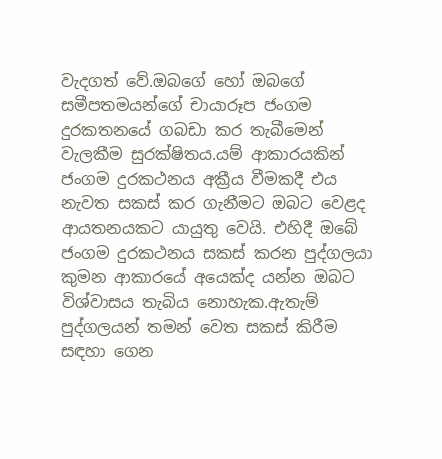වැදගත් වේ.ඔබගේ හෝ ඔබගේ සමීපතමයන්ගේ චායාරූප ජංගම දුරකතනයේ ගබඩා කර තැබීමෙන් වැලකීම සුරක්ෂිතය.යම් ආකාරයකින් ජංගම දුරකථනය අක්‍රීය වීමකදී එය නැවත සකස් කර ගැනීමට ඔබට වෙළද ආයතනයකට යායුතු වෙයි. එහිදී ඔබේ ජංගම දුරකථනය සකස් කරන පුද්ගලයා කුමන ආකාරයේ අයෙක්ද යන්න ඔබට විශ්වාසය තැබිය නොහැක.ඇතැම් පුද්ගලයන් තමන් වෙත සකස් කිරීම සඳහා ගෙන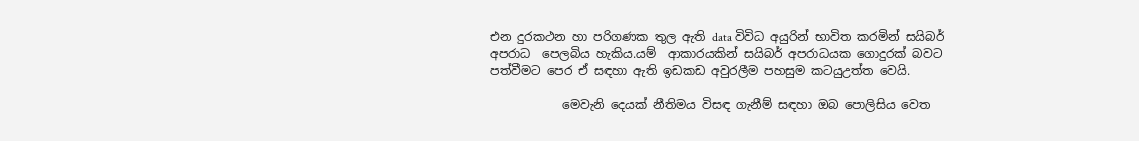එන දුරකථන හා පරිගණක තුල ඇති data විවිධ අයුරින් භාවිත කරමින් සයිබර්  අපරාධ  පෙලබිය හැකිය.යම්  ආකාරයකින් සයිබර් අපරාධයක ගොදුරක් බවට පත්වීමට පෙර ඒ සඳහා ඇති ඉඩකඩ අවුරලීම පහසුම කටයුඋත්ත වෙයි.

            මෙවැනි දෙයක් නීතිමය විසඳ ගැනීම් සඳහා ඔබ පොලිසිය වෙත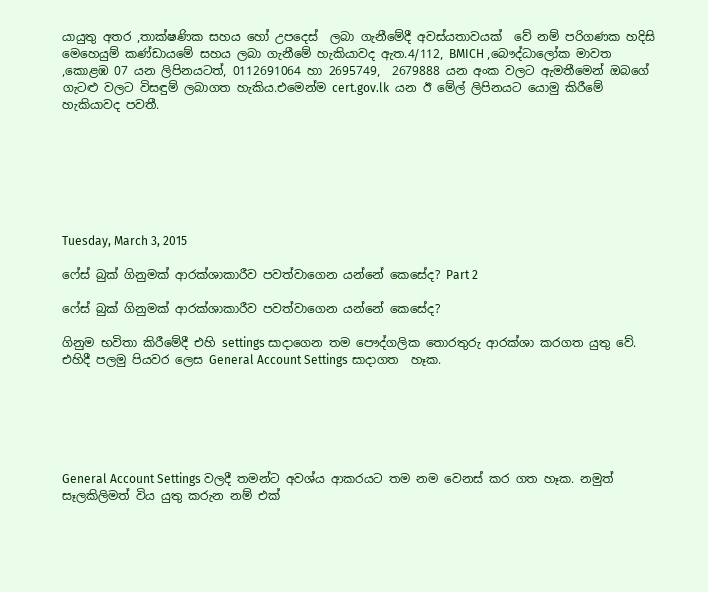යායුතු අතර ,තාක්ෂණික සහය හෝ උපදෙස්  ලබා ගැනීමේදී අවස්යතාවයක්  වේ නම් පරිගණක හදිසි මෙහෙයුම් කණ්ඩායමේ සහය ලබා ගැනීමේ හැකියාවද ඇත.4/112, BMICH ,බෞද්ධාලෝක මාවත ,කොළඹ 07 යන ලිපිනයටත්, 0112691064 හා 2695749,  2679888 යන අංක වලට ඇමතීමෙන් ඔබගේ ගැටළු වලට විසඳුම් ලබාගත හැකිය.එමෙන්ම cert.gov.lk  යන ඊ මේල් ලිපිනයට යොමු කිරීමේ හැකියාවද පවතී.







Tuesday, March 3, 2015

ෆේස් බුක් ගිනුමක් ආරක්ශාකාරීව පවත්වාගෙන යන්නේ කෙසේද? Part 2

ෆේස් බුක් ගිනුමක් ආරක්ශාකාරීව පවත්වාගෙන යන්නේ කෙසේද?

ගිනුම භවිතා කිරීමේදී එහි settings සාදාගෙන තම පෞද්ගලික තොරතුරු ආරක්ශා කරගත යුතු වේ. එහිදී පලමු පියවර ලෙස General Account Settings සාදාගත  හෑක.






General Account Settings වලදී තමන්ට අවශ්ය ආකරයට තම නම වෙනස් කර ගත හෑක. නමුත් සෑලකිලිමත් විය යුතු කරුන නම් එක්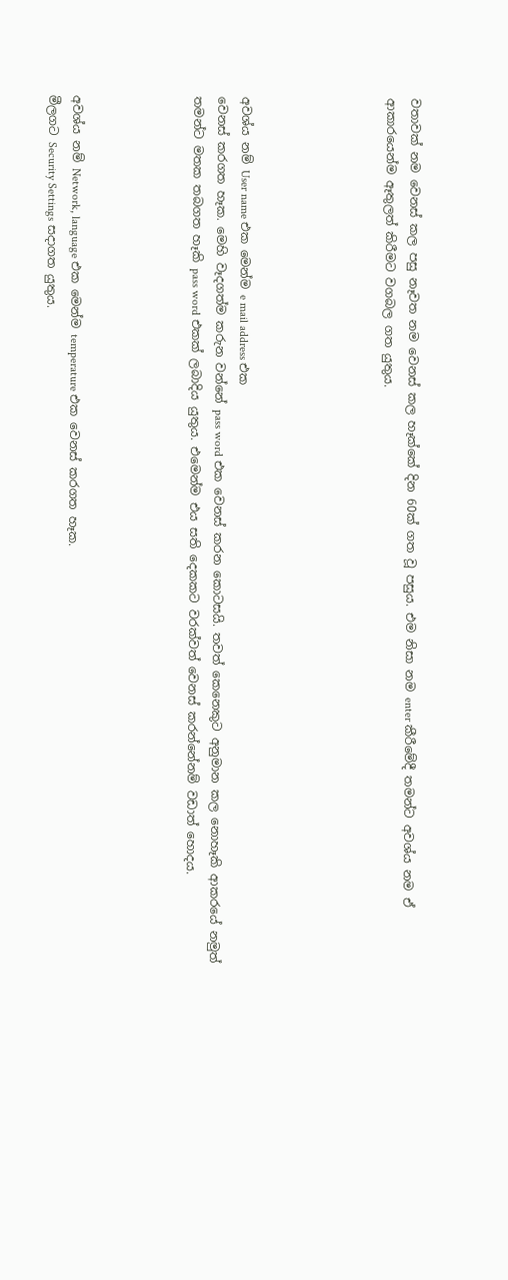වතාවක් නම වෙනස් කල පසු නෑවත නම වෙනස් කල හෑක්කේ දින 60ක් ගත වූ පසුය. එම නිසා නම enter කීරීමේදී තමන්ට අවශ්ය නම ඒ ආකාරයෙන්ම ඈතුලත් කිරීමට වගබල ගත යුතුය.





අවශ්ය නම් User name එක මෙන්ම e mail address එක
වෙනස් කරගත හෑක. මෙහි වෑදගත්ම කරුන වන්නේ pass word එක වෙනස් කරන කොටසයි. තවත් කෙනෙකුට අනුමාන කල නොහෑකි ආකරයේ නමුත් තමන්ට මතක තබගත හෑකි pass word එකක් ලබාදිය යුතුය. එමෙන්ම එය සති දෙකකට වරක්වත් වෙනස් කරන්නේනම් වඩාත් හොදය.




අවශ්ය නම් Network, language එක මෙන්ම temperature එක වෙනස් කරගත හෑක.
මීලගට Security Settings සදාගත යුතුය.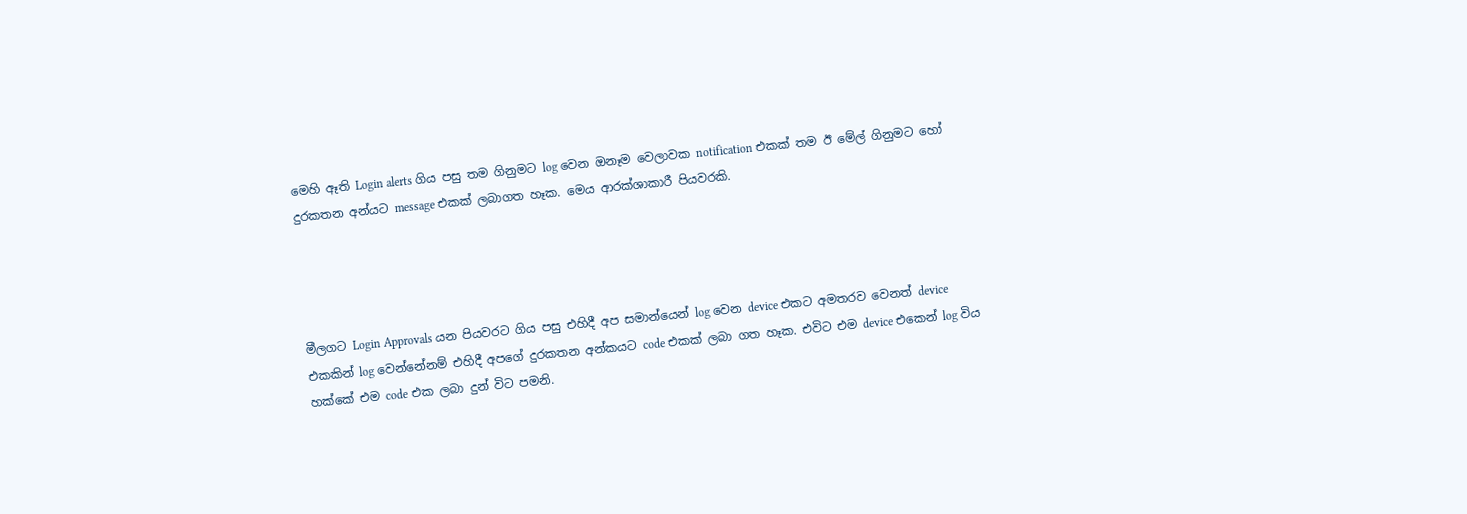මෙහි ඈති Login alerts ගිය පසු තම ගිනුමට log වෙන ඔනෑම වෙලාවක notification එකක් තම ඊ මේල් ගිනුමට හෝ දුරකතන අන්යට message එකක් ලබාගත හෑක. මෙය ආරක්ශාකාරී පියවරකි.




මීලගට Login Approvals යන පියවරට ගිය පසු එහිදී අප සමාන්යෙන් log වෙන device එකට අමතරව වෙනත් device එකකින් log වෙන්නේනම් එහිදී අපගේ දුරකතන අන්කයට code එකක් ලබා ගත හෑක. එවිට එම device එකෙන් log විය හක්කේ එම code එක ලබා දුන් විට පමනි.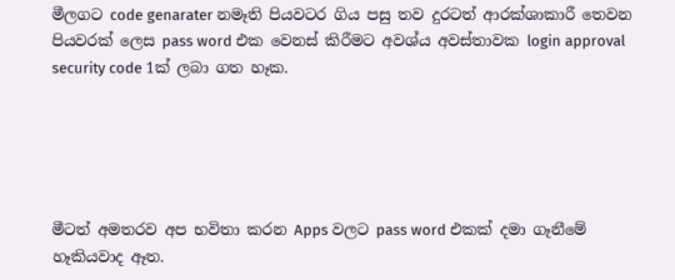මීලගට code genarater නමෑති පියවටර ගිය පසු තව දුරටත් ආරක්ශාකාරී තෙවන පියවරක් ලෙස pass word එක වෙනස් කිරීමට අවශ්ය අවස්තාවක login approval security code 1ක් ලබා ගත හෑක.





මීටත් අමතරව අප භවිතා කරන Apps වලට pass word එකක් දමා ගෑනීමේ හෑකියවාද ඈත.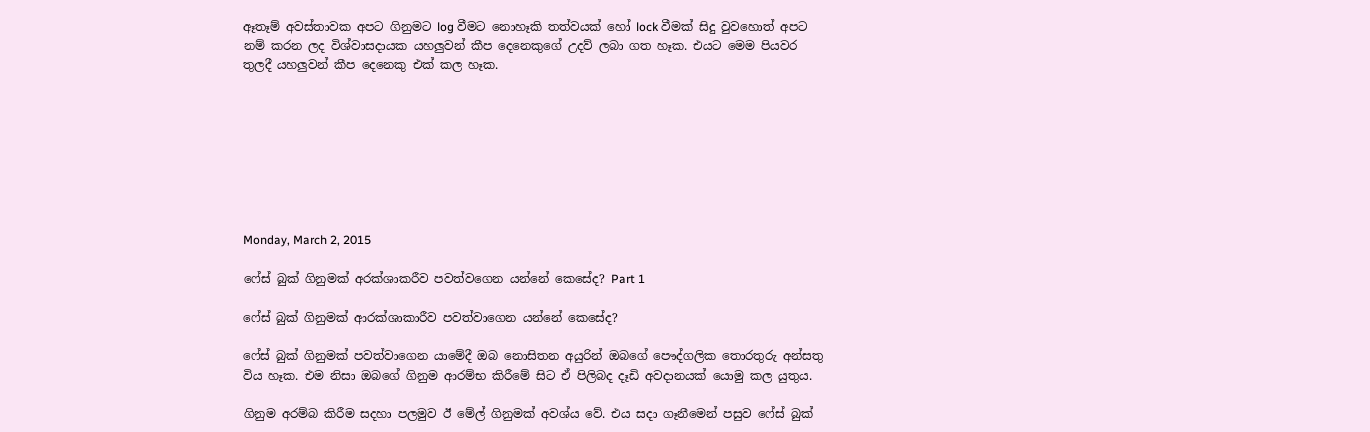ඈතෑම් අවස්තාවක අපට ගිනුමට log වීමට නොහෑකි තත්වයක් හෝ lock වීමක් සිදු වුවහොත් අපට නම් කරන ලද විශ්වාසදායක යහලුවන් කීප දෙනෙකුගේ උදව් ලබා ගත හෑක. එයට මෙම පියවර තුලදී යහලුවන් කීප දෙනෙකු එක් කල හෑක.








Monday, March 2, 2015

ෆේස් බුක් ගිනුමක් අරක්ශාකරීව පවත්වගෙන යන්නේ කෙසේද? Part 1

ෆේස් බුක් ගිනුමක් ආරක්ශාකාරීව පවත්වාගෙන යන්නේ කෙසේද?

ෆේස් බුක් ගිනුමක් පවත්වාගෙන යාමේදී ඔබ නොසිතන අයුරින් ඔබගේ පෞද්ගලික තොරතුරු අන්සතු විය හෑක. එම නිසා ඔබගේ ගිනුම ආරම්භ කිරීමේ සිට ඒ පිලිබද දෑඩි අවදානයක් යොමු කල යුතුය.

ගිනුම අරම්බ කිරීම සදහා පලමුව ඊ මේල් ගිනුමක් අවශ්ය වේ. එය සදා ගෑනීමෙන් පසුව ෆේස් බුක්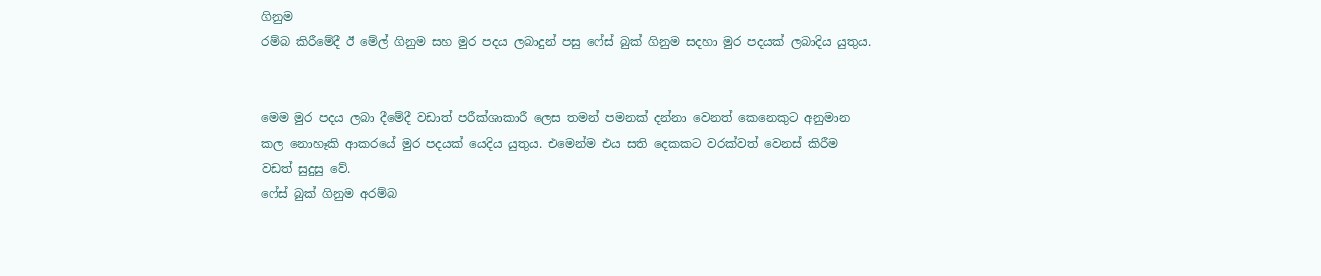ගිනුම
රම්බ කිරීමේදී ඊ මේල් ගිනුම සහ මුර පදය ලබාදුන් පසු ෆේස් බුක් ගිනුම සදහා මුර පදයක් ලබාදිය යුතුය.


මෙම මුර පදය ලබා දීමේදී වඩාත් පරීක්ශාකාරී ලෙස තමන් පමනක් දන්නා වෙනත් කෙනෙකුට අනුමාන කල නොහෑකි ආකරයේ මුර පදයක් යෙදිය යුතුය. එමෙන්ම එය සති දෙකකට වරක්වත් වෙනස් කිරීම වඩත් සුදුසු වේ.
ෆේස් බුක් ගිනුම අරම්බ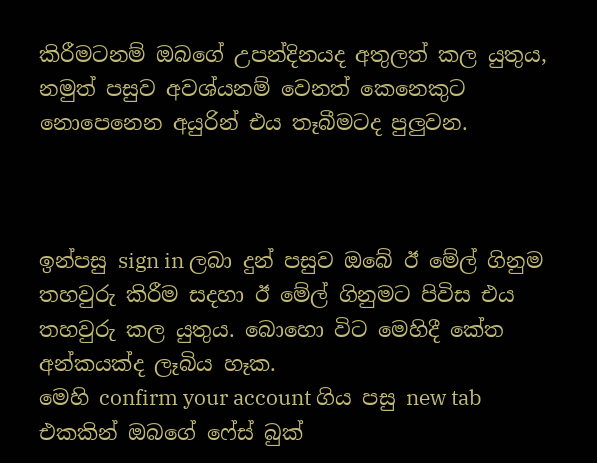කිරීමටනම් ඔබගේ උපන්දිනයද අතුලත් කල යුතුය, නමුත් පසුව අවශ්යනම් වෙනත් කෙනෙකුට නොපෙනෙන අයුරින් එය තෑබීමටද පුලුවන.



ඉන්පසු sign in ලබා දුන් පසුව ඔබේ ඊ මේල් ගිනුම තහවුරු කිරීම සදහා ඊ මේල් ගිනුමට පිවිස එය තහවුරු කල යුතුය. බොහො විට මෙහිදී කේත අන්කයක්ද ලෑබිය හෑක.
මෙහි confirm your account ගිය පසු new tab එකකින් ඔබගේ ෆේස් බුක්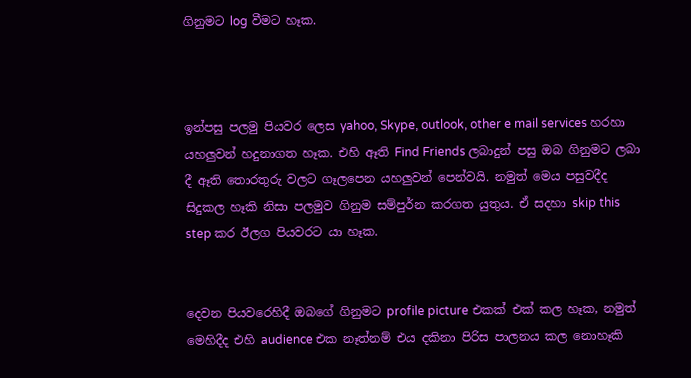ගිනුමට log වීමට හෑක.



ඉන්පසු පලමු පියවර ලෙස yahoo, Skype, outlook, other e mail services හරහා යහලුවන් හදුනාගත හෑක. එහි ඈති Find Friends ලබාදුන් පසු ඔබ ගිනුමට ලබා දී ඈති තොරතුරු වලට ගෑලපෙන යහලුවන් පෙන්වයි. නමුත් මෙය පසුවදීද සිදුකල හෑකි නිසා පලමුව ගිනුම සම්පුර්න කරගත යුතුය. ඒ සදහා skip this step කර ඊලග පියවරට යා හෑක.


දෙවන පියවරෙහිදී ඔබගේ ගිනුමට profile picture එකක් එක් කල හෑක, නමුත් මෙහිදීද එහි audience එක නෑත්නම් එය දකිනා පිරිස පාලනය කල නොහෑකි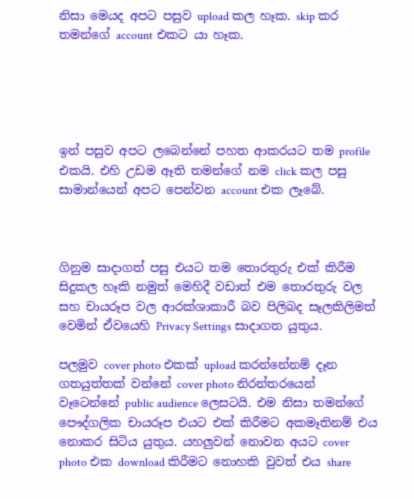නිසා මෙයද අපට පසුව upload කල හෑක. skip කර තමන්ගේ account එකට යා හෑක.





ඉන් පසුව අපට ලබෙන්නේ පහත ආකරයට තම profile එකයි. එහි උඩම ඈති තමන්ගේ නම click කල පසු සාමාන්යෙන් අපට පෙන්වන account එක ලෑබේ.



ගිනුම සාදාගත් පසු එයට තම තොරතුරු එක් කිරීම සිදුකල හෑකි නමුත් මෙහිදී වඩාත් එම තොරතුරු වල සහ චායරූප වල ආරක්ශාකාරී බව පිලිබද සෑලකිලිමත් වෙමින් ඒවයෙහි Privacy Settings සාදාගත යුතුය.

පලමුව cover photo එකක් upload කරන්නේනම් දෑන ගතයුත්තක් වන්නේ cover photo නිරන්තරයෙන් වෑටෙන්නේ public audience ලෙසටයි. එම නිසා තමන්ගේ පෞද්ගලික චායරූප එයට එක් කිරීමට අකමෑතිනම් එය නොකර සිටිය යුතුය. යහලුවන් නොවන අයට cover photo එක download කිරීමට නොහකි වුවත් එය share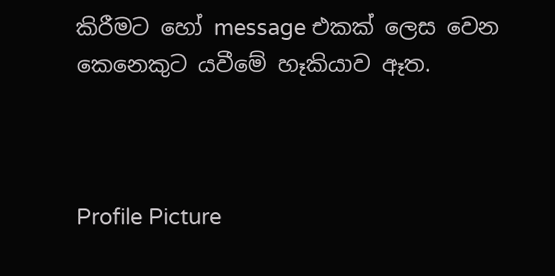කිරීමට හෝ message එකක් ලෙස වෙන කෙනෙකුට යවීමේ හෑකියාව ඈත.



Profile Picture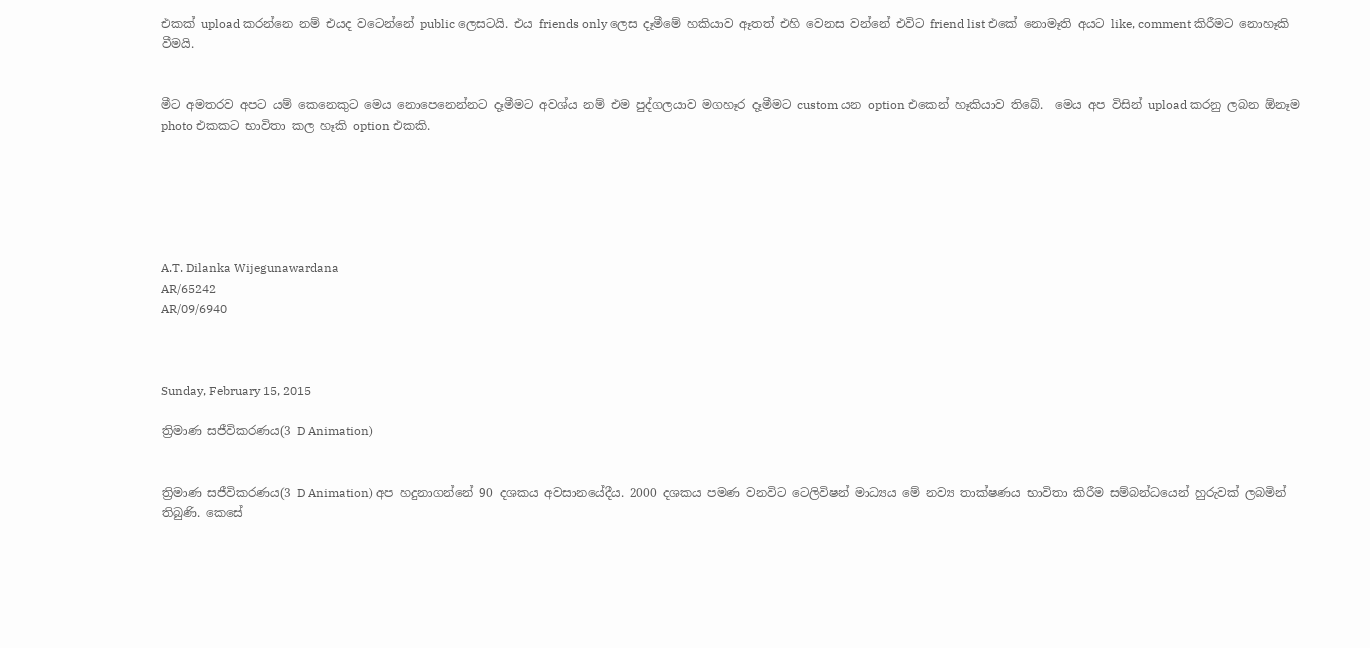එකක් upload කරන්නෙ නම් එයද වටෙන්නේ public ලෙසටයි. එය friends only ලෙස දෑමීමේ හකියාව ඈතත් එහි වෙනස වන්නේ එවිට friend list එකේ නොමෑති අයට like, comment කිරීමට නොහෑකි වීමයි.


මීට අමතරව අපට යම් කෙනෙකුට මෙය නොපෙනෙන්නට දෑමීමට අවශ්ය නම් එම පුද්ගලයාව මගහෑර දෑමීමට custom යන option එකෙන් හෑකියාව තිබේ.  මෙය අප විසින් upload කරනු ලබන ඕනෑම photo එකකට භාවිතා කල හෑකි option එකකි.






A.T. Dilanka Wijegunawardana
AR/65242
AR/09/6940



Sunday, February 15, 2015

ත්‍රිමාණ සජීවිකරණය(3 D Animation)


ත්‍රිමාණ සජීවිකරණය(3 D Animation) අප හදුනාගන්නේ 90 දශකය අවසානයේදීය. 2000 දශකය පමණ වනවිට ටෙලිවිෂන් මාධ්‍යය මේ නව්‍ය තාක්ෂණය භාවිතා කිරීම සම්බන්ධයෙන් හුරුවක් ලබමින් තිබුණි. කෙසේ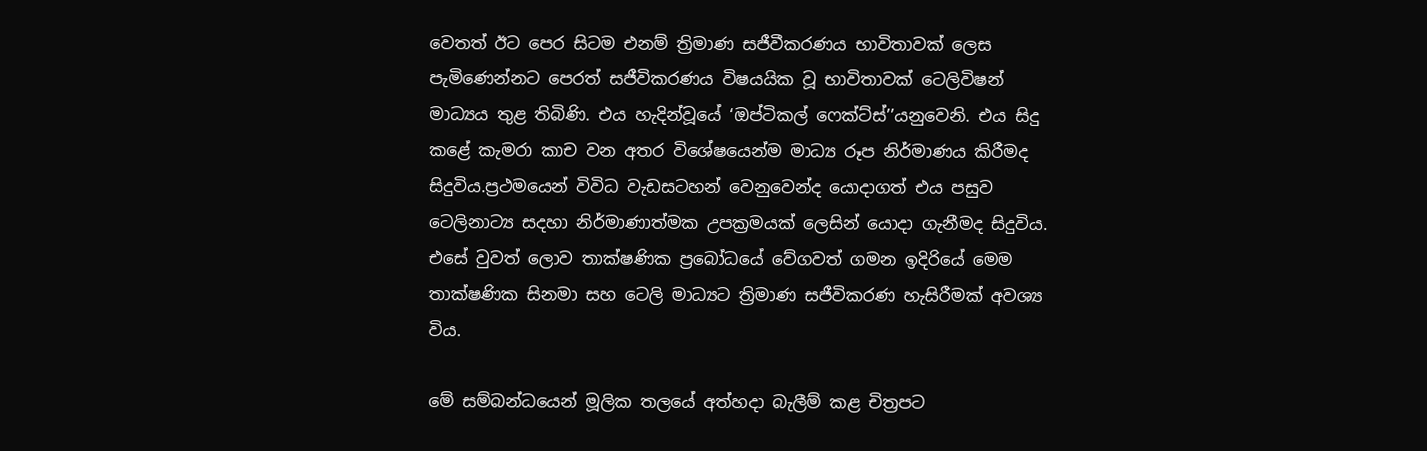වෙතත් ඊට පෙර සිටම එනම් ත්‍රිමාණ සජීවීකරණය භාවිතාවක් ලෙස පැමිණෙන්නට පෙරත් සජීවිකරණය විෂයයික වූ භාවිතාවක් ටෙලිවිෂන් මාධ්‍යය තුළ තිබිණි. එය හැදින්වූයේ ‘ඔප්ටිකල් ෆෙක්ට්ස්’’යනුවෙනි. එය සිදු කළේ කැමරා කාච වන අතර විශේෂයෙන්ම මාධ්‍ය රූප නිර්මාණය කිරීමද සිදුවිය.ප්‍රථමයෙන් විවිධ වැඩසටහන් වෙනුවෙන්ද යොදාගත් එය පසුව ටෙලිනාට්‍ය සදහා නිර්මාණාත්මක උපක්‍රමයක් ලෙසින් යොදා ගැනීමද සිදුවිය. එසේ වුවත් ලොව තාක්ෂණික ප්‍රබෝධයේ වේගවත් ගමන ඉදිරියේ මෙම තාක්ෂණික සිනමා සහ ටෙලි මාධ්‍යට ත්‍රිමාණ සජීවිකරණ හැසිරීමක් අවශ්‍ය විය.

මේ සම්බන්ධයෙන් මූලික තලයේ අත්හදා බැලීම් කළ චිත්‍රපට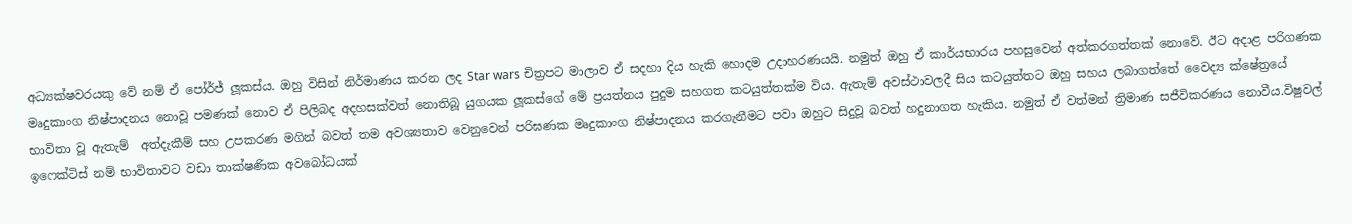අධ්‍යක්ෂවරයකු වේ නම් ඒ පෝර්ජ් ලූකස්ය. ඔහු විසින් නිර්මාණය කරන ලද Star wars චිත්‍රපට මාලාව ඒ සදහා දිය හැකි හොදම උදාහරණයයි. නමුත් ඔහු ඒ කාර්යභාරය පහසුවෙන් අත්කරගත්තක් නොවේ. ඊට අදාළ පරිගණක මෘදුකාංග නිෂ්පාදනය නොවූ පමණක් නොව ඒ පිලිබද අදහසක්වත් නොතිබූ යුගයක ලූකස්ගේ මේ ප්‍රයත්නය පුදුම සහගත කටයුත්තක්ම විය. ඇතැම් අවස්ථාවලදී සිය කටයුත්තට ඔහු සහය ලබාගත්තේ වෛද්‍ය ක්ෂේත්‍රයේ භාවිතා වූ ඇතැම්  අත්දැකීම් සහ උපකරණ මගින් බවත් තම අවශ්‍යතාව වෙනුවෙන් පරිඝණක මෘදුකාංග නිෂ්පාදනය කරගැනීමට පවා ඔහුට සිදුවූ බවත් හදුනාගත හැකිය. නමුත් ඒ වත්මන් ත්‍රිමාණ සජීවිකරණය නොවීය.විෂුවල් ඉෆෙක්ටිස් නම් භාවිතාවට වඩා තාක්ෂණික අවබෝධයක්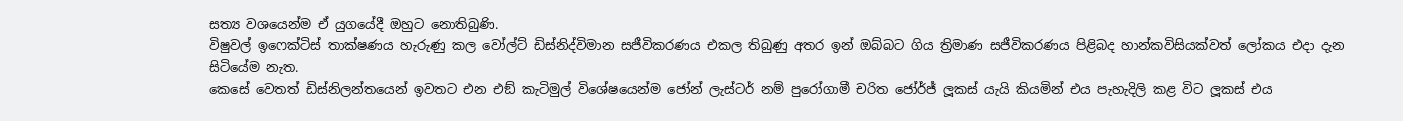සත්‍ය වශයෙන්ම ඒ යුගයේදී ඔහුට නොතිබුණි.
විෂුවල් ඉෆෙක්ටිස් තාක්ෂණය හැරුණු කල වෝල්ට් ඩිස්නිද්විමාන සජීවිකරණය එකල තිබුණු අතර ඉන් ඔබ්බට ගිය ත්‍රිමාණ සජීවිකරණය පිළිබද හාන්කවිසියක්වත් ලෝකය එදා දැන සිටියේම නැත.
කෙසේ වෙතත් ඩිස්නිලන්තයෙන් ඉවතට එන එඞ් කැටිමුල් විශේෂයෙන්ම ජෝන් ලැස්ටර් නම් පුරෝගාමී චරිත ජෝර්ජ් ලූකස් යැයි කියමින් එය පැහැදිලි කළ විට ලූකස් එය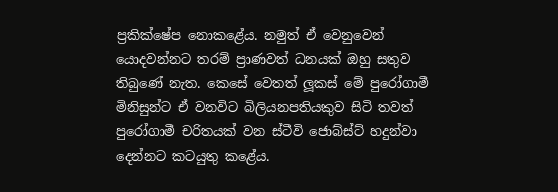ප්‍රකික්ෂේප නොකළේය. නමුත් ඒ වෙනුවෙන් යොදවන්නට තරම් ප්‍රාණවත් ධනයක් ඔහු සතුව තිබුණේ නැත. කෙසේ වෙතත් ලූකස් මේ පුරෝගාමී මිනිසුන්ට ඒ වනවිට බිලියනපතියකුව සිටි තවත් පුරෝගාමී චරිතයක් වන ස්ටීවි ජොබ්ස්ට් හදුන්වා දෙන්නට කටයුතු කළේය.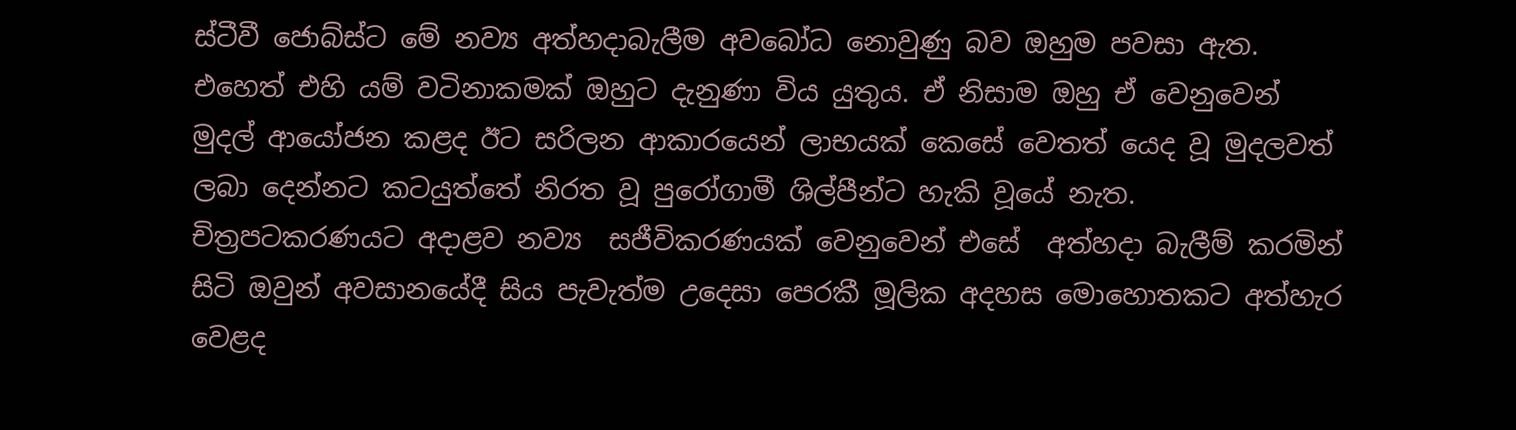ස්ටීවී ජොබ්ස්ට මේ නව්‍ය අත්හදාබැලීම අවබෝධ නොවුණු බව ඔහුම පවසා ඇත. එහෙත් එහි යම් වටිනාකමක් ඔහුට දැනුණා විය යුතුය. ඒ නිසාම ඔහු ඒ වෙනුවෙන් මුදල් ආයෝජන කළද ඊට සරිලන ආකාරයෙන් ලාභයක් කෙසේ වෙතත් යෙද වූ මුදලවත් ලබා දෙන්නට කටයුත්තේ නිරත වූ පුරෝගාමී ශිල්පීන්ට හැකි වූයේ නැත. චිත්‍රපටකරණයට අදාළව නව්‍ය  සජීවිකරණයක් වෙනුවෙන් එසේ  අත්හදා බැලීම් කරමින් සිටි ඔවුන් අවසානයේදී සිය පැවැත්ම උදෙසා පෙරකී මූලික අදහස මොහොතකට අත්හැර වෙළද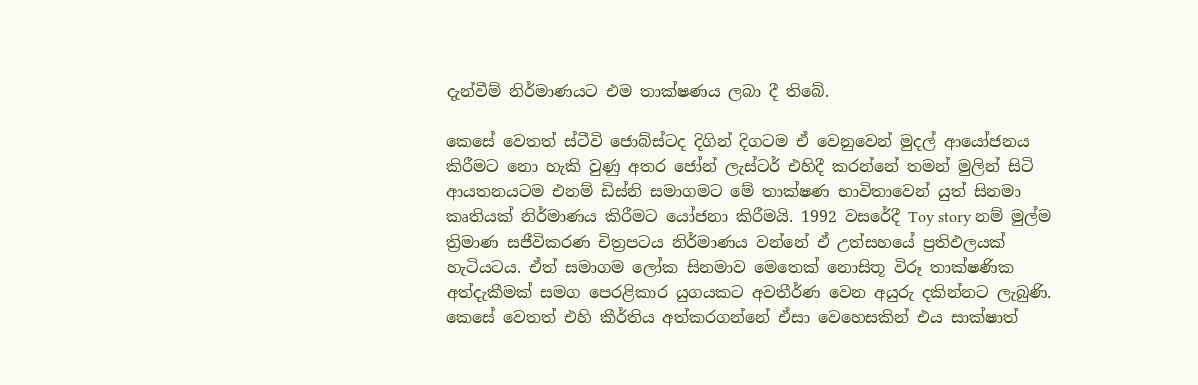දැන්වීම් නිර්මාණයට එම තාක්ෂණය ලබා දී තිබේ.

කෙසේ වෙතත් ස්ටීවි ජොබ්ස්ටද දිගින් දිගටම ඒ වෙනුවෙන් මුදල් ආයෝජනය කිරීමට නො හැකි වුණු අතර ජෝන් ලැස්ටර් එහිදී කරන්නේ තමන් මුලින් සිටි ආයතනයටම එනම් ඩිස්නි සමාගමට මේ තාක්ෂණ භාවිතාවෙන් යුත් සිනමා කෘතියක් නිර්මාණය කිරීමට යෝජනා කිරීමයි. 1992 වසරේදී Toy story නම් මුල්ම ත්‍රිමාණ සජීවිකරණ චිත්‍රපටය නිර්මාණය වන්නේ ඒ උත්සහයේ ප්‍රතිඵලයක් හැටියටය. ඒත් සමාගම ලෝක සිනමාව මෙතෙක් නොසිතූ විරූ තාක්ෂණික අත්දැකීමක් සමග පෙරළිකාර යුගයකට අවතීර්ණ වෙන අයුරු දකින්නට ලැබුණි. කෙසේ වෙතත් එහි කීර්තිය අත්කරගන්නේ ඒසා වෙහෙසකින් එය සාක්ෂාත්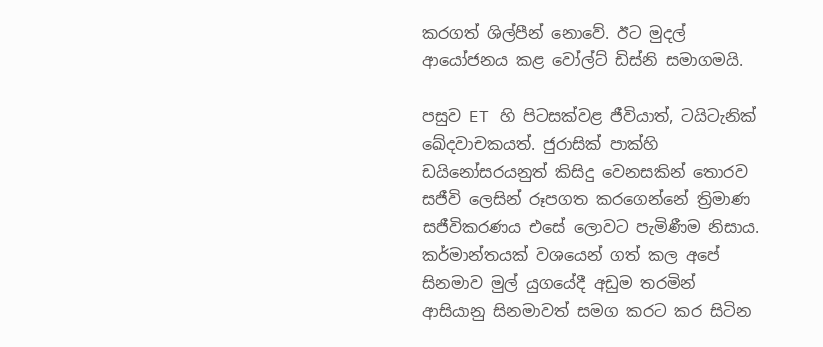කරගත් ශිල්පීන් නොවේ. ඊට මුදල් ආයෝජනය කළ වෝල්ට් ඩිස්නි සමාගමයි.

පසුව ET හි පිටසක්වළ ජීවියාත්, ටයිටැනික් ඛේදවාචකයත්. ජුරාසික් පාක්හි ඩයිනෝසරයනුත් කිසිදු වෙනසකින් තොරව සජීවි ලෙසින් රූපගත කරගෙන්නේ ත්‍රිමාණ සජීවිකරණය එසේ ලොවට පැමිණීම නිසාය.
කර්මාන්තයක් වශයෙන් ගත් කල අපේ සිනමාව මුල් යුගයේදී අඩුම තරමින් ආසියානු සිනමාවත් සමග කරට කර සිටින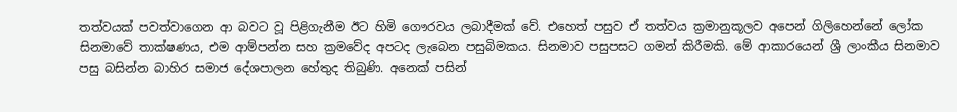තත්වයක් පවත්වාගෙන ආ බවට වූ පිළිගැනීම ඊට හිමි ගෞරවය ලබාදීමක් වේ. එහෙත් පසුව ඒ තත්වය ක්‍රමානුකූලව අපෙන් ගිලිහෙන්නේ ලෝක සිනමාවේ තාක්ෂණය, එම ආම්පන්න සහ ක්‍රමවේද අපටද ලැබෙන පසුබිමකය. සිනමාව පසුපසට ගමන් කිරීමකි. මේ ආකාරයෙන් ශ්‍රී ලාංකීය සිනමාව පසු බසින්න බාහිර සමාජ දේශපාලන හේතුද තිබුණි. අනෙක් පසින්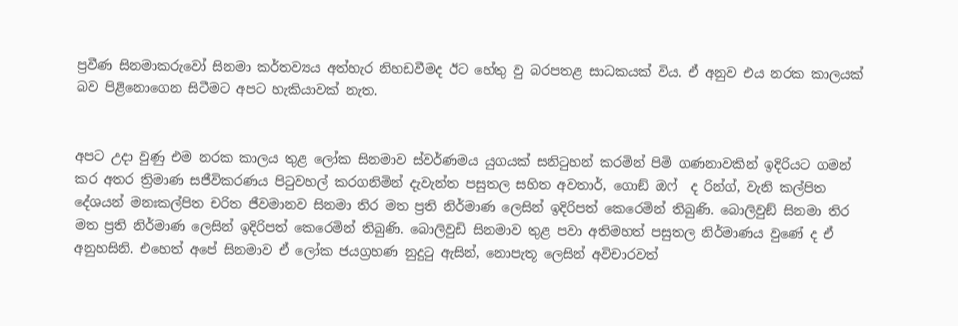ප්‍රවීණ සිනමාකරුවෝ සිනමා කර්තව්‍යය අත්හැර නිහඩවීමද ඊට හේතු වු බරපතළ සාධකයක් විය. ඒ අනුව එය නරක කාලයක් බව පිළිනොගෙන සිටීමට අපට හැකියාවක් නැත.


අපට උදා වුණු එම නරක කාලය තුළ ලෝක සිනමාව ස්වර්ණමය යුගයක් සනිටුහන් කරමින් පිමි ගණනාවකින් ඉදිරියට ගමන් කර අතර ත්‍රිමාණ සජීවිකරණය පිටුවහල් කරගනිමින් දැවැන්ත පසුතල සහිත අවතාර්, ගොඞ් ඔෆ්  ද රින්ග්, වැනි කල්පිත දේශයන් මනඃකල්පිත චරිත ජීවමානව සිනමා තිර මත ප්‍රති නිර්මාණ ලෙසින් ඉදිරිපත් කෙරෙමින් තිබුණි. බොලිවුඞ් සිනමා තිර මත ප්‍රති නිර්මාණ ලෙසින් ඉදිරිපත් කෙරෙමින් තිබුණි. බොලිවුඩි සිනමාව තුළ පවා අතිමහත් පසුතල නිර්මාණය වුණේ ද ඒ අනුහසිනි. එහෙත් අපේ සිනමාව ඒ ලෝක ජයග්‍රහණ නුදුටු ඇසින්, නොපැතූ ලෙසින් අවිචාරවත්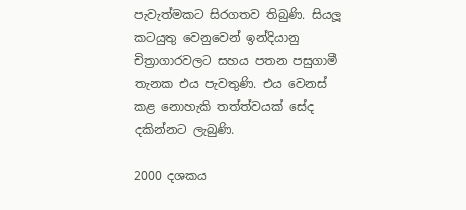පැවැත්මකට සිරගතව තිබුණි. සියලූ කටයුතු වෙනුවෙන් ඉන්දියානු චිත්‍රාගාරවලට සහය පතන පසුගාමී තැනක එය පැවතුණි. එය වෙනස් කළ නොහැකි තත්ත්වයක් සේද දකින්නට ලැබුණි.

2000 දශකය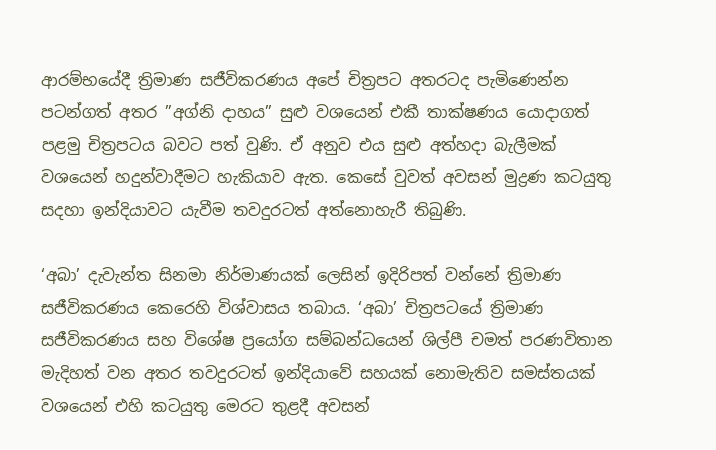ආරම්භයේදී ත්‍රිමාණ සජීවිකරණය අපේ චිත්‍රපට අතරටද පැමිණෙන්න පටන්ගත් අතර ”අග්නි දාහය” සුළු වශයෙන් එකී තාක්ෂණය යොදාගත් පළමු චිත්‍රපටය බවට පත් වුණි. ඒ අනුව එය සුළු අත්හදා බැලීමක් වශයෙන් හදුන්වාදීමට හැකියාව ඇත. කෙසේ වුවත් අවසන් මුද්‍රණ කටයුතු සදහා ඉන්දියාවට යැවීම තවදුරටත් අත්නොහැරී තිබුණි.

‘අබා’ දැවැන්ත සිනමා නිර්මාණයක් ලෙසින් ඉදිරිපත් වන්නේ ත්‍රිමාණ සජීවිකරණය කෙරෙහි විශ්වාසය තබාය. ‘අබා’ චිත්‍රපටයේ ත්‍රිමාණ සජීවිකරණය සහ විශේෂ ප්‍රයෝග සම්බන්ධයෙන් ශිල්පී චමත් පරණවිතාන මැදිහත් වන අතර තවදුරටත් ඉන්දියාවේ සහයක් නොමැතිව සමස්තයක් වශයෙන් එහි කටයුතු මෙරට තුළදී අවසන්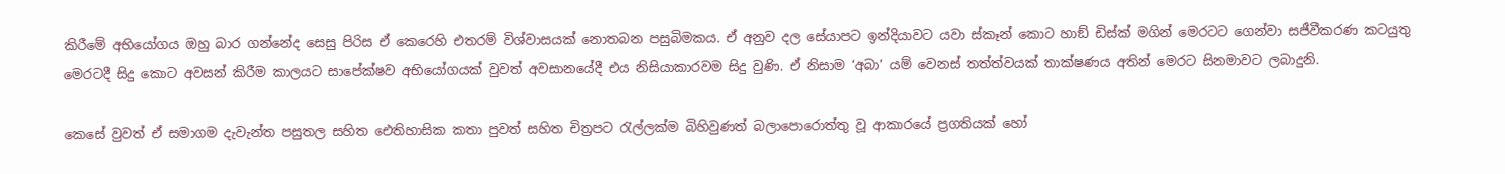කිරීමේ අභියෝගය ඔහු බාර ගන්නේද සෙසු පිරිස ඒ කෙරෙහි එතරම් විශ්වාසයක් නොතබන පසුබිමකය. ඒ අනුව දල සේයාපට ඉන්දියාවට යවා ස්කෑන් කොට හාඞ් ඩිස්ක් මගින් මෙරටට ගෙන්වා සජීවීකරණ කටයුතු මෙරටදී සිදු කොට අවසන් කිරීම කාලයට සාපේක්ෂව අභියෝගයක් වුවත් අවසානයේදී එය නිසියාකාරවම සිදු වුණි. ඒ නිසාම ‘අබා’ යම් වෙනස් තත්ත්වයක් තාක්ෂණය අතින් මෙරට සිනමාවට ලබාදුනි.

කෙසේ වුවත් ඒ සමාගම දැවැන්ත පසුතල සහිත ඓතිහාසික කතා පුවත් සහිත චිත්‍රපට රැල්ලක්ම බිහිවුණත් බලාපොරොත්තු වූ ආකාරයේ ප්‍රගතියක් හෝ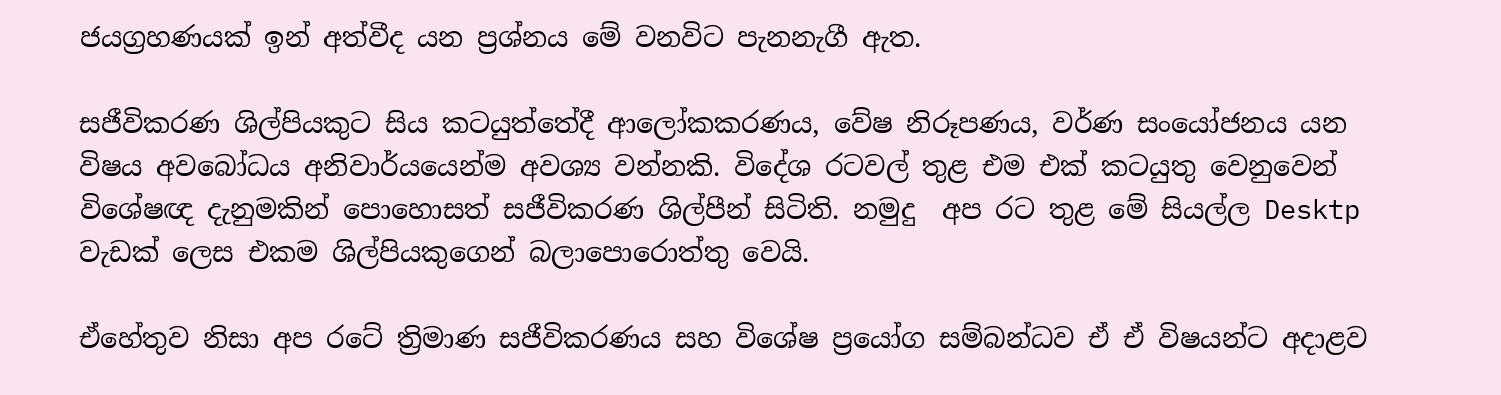ජයග්‍රහණයක් ඉන් අත්වීද යන ප්‍රශ්නය මේ වනවිට පැනනැගී ඇත.

සජීවිකරණ ශිල්පියකුට සිය කටයුත්තේදී ආලෝකකරණය, වේෂ නිරූපණය, වර්ණ සංයෝජනය යන විෂය අවබෝධය අනිවාර්යයෙන්ම අවශ්‍ය වන්නකි. විදේශ රටවල් තුළ එම එක් කටයුතු වෙනුවෙන් විශේෂඥ දැනුමකින් පොහොසත් සජීවිකරණ ශිල්පීන් සිටිති. නමුදු  අප රට තුළ මේ සියල්ල Desktp  වැඩක් ලෙස එකම ශිල්පියකුගෙන් බලාපොරොත්තු වෙයි.

ඒහේතුව නිසා අප රටේ ත්‍රිමාණ සජීවිකරණය සහ විශේෂ ප්‍රයෝග සම්බන්ධව ඒ ඒ විෂයන්ට අදාළව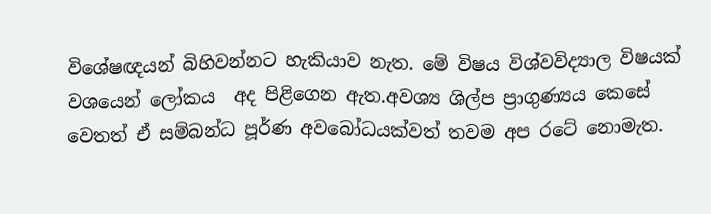විශේෂඥයන් බිහිවන්නට හැකියාව නැත. මේ විෂය විශ්වවිද්‍යාල විෂයක් වශයෙන් ලෝකය  අද පිළිගෙන ඇත.අවශ්‍ය ශිල්ප ප්‍රාගුණ්‍යය කෙසේ වෙතත් ඒ සම්බන්ධ පූර්ණ අවබෝධයක්වත් තවම අප රටේ නොමැත.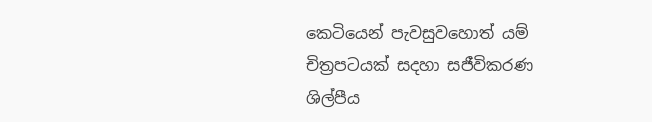කෙටියෙන් පැවසුවහොත් යම් චිත්‍රපටයක් සදහා සජීවිකරණ ශිල්පීය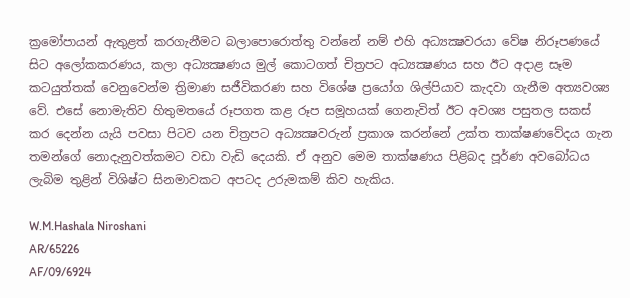ක්‍රමෝපායන් ඇතුළත් කරගැනීමට බලාපොරොත්තු වන්නේ නම් එහි අධ්‍යක්‍ෂවරයා වේෂ නිරූපණයේ සිට අලෝකකරණය, කලා අධ්‍යක්‍ෂණය මුල් කොටගත් චිත්‍රපට අධ්‍යක්‍ෂණය සහ ඊට අදාළ සෑම කටයුත්තක් වෙනුවෙන්ම ත්‍රිමාණ සජීවිකරණ සහ විශේෂ ප්‍රයෝග ශිල්පියාව කැදවා ගැනීම අත්‍යවශ්‍ය වේ. එසේ නොමැතිව හිතුමතයේ රූපගත කළ රූප සමූහයක් ගෙනැවිත් ඊට අවශ්‍ය පසුතල සකස් කර දෙන්න යැයි පවසා පිටව යන චිත්‍රපට අධ්‍යක්‍ෂවරුන් ප්‍රකාශ කරන්නේ උක්ත තාක්ෂණවේදය ගැන තමන්ගේ නොදැනුවත්කමට වඩා වැඩි දෙයකි. ඒ අනුව මෙම තාක්ෂණය පිළිබද පූර්ණ අවබෝධය ලැබිම තුළින් විශිෂ්ට සිනමාවකට අපටද උරුමකම් කිව හැකිය.

W.M.Hashala Niroshani
AR/65226
AF/09/6924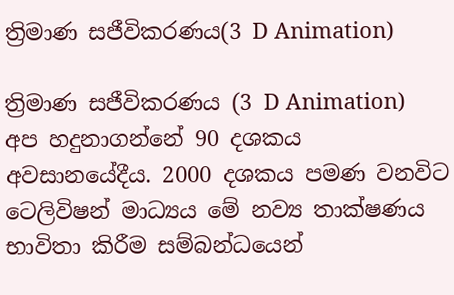ත්‍රිමාණ සජීවිකරණය(3 D Animation)

ත්‍රිමාණ සජීවිකරණය (3 D Animation) අප හදුනාගන්නේ 90 දශකය අවසානයේදීය. 2000 දශකය පමණ වනවිට ටෙලිවිෂන් මාධ්‍යය මේ නව්‍ය තාක්ෂණය භාවිතා කිරීම සම්බන්ධයෙන්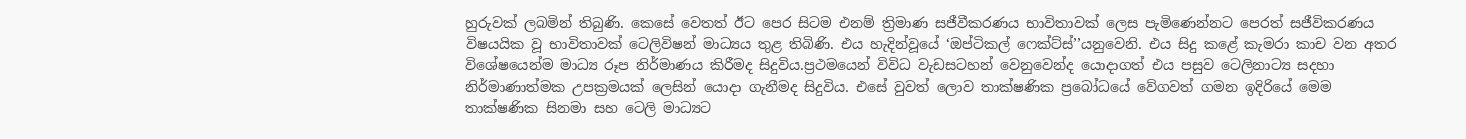හුරුවක් ලබමින් තිබුණි. කෙසේ වෙතත් ඊට පෙර සිටම එනම් ත්‍රිමාණ සජීවීකරණය භාවිතාවක් ලෙස පැමිණෙන්නට පෙරත් සජීවිකරණය විෂයයික වූ භාවිතාවක් ටෙලිවිෂන් මාධ්‍යය තුළ තිබිණි. එය හැදින්වූයේ ‘ඔප්ටිකල් ෆෙක්ට්ස්’’යනුවෙනි. එය සිදු කළේ කැමරා කාච වන අතර විශේෂයෙන්ම මාධ්‍ය රූප නිර්මාණය කිරීමද සිදුවිය.ප්‍රථමයෙන් විවිධ වැඩසටහන් වෙනුවෙන්ද යොදාගත් එය පසුව ටෙලිනාට්‍ය සදහා නිර්මාණාත්මක උපක්‍රමයක් ලෙසින් යොදා ගැනීමද සිදුවිය. එසේ වුවත් ලොව තාක්ෂණික ප්‍රබෝධයේ වේගවත් ගමන ඉදිරියේ මෙම තාක්ෂණික සිනමා සහ ටෙලි මාධ්‍යට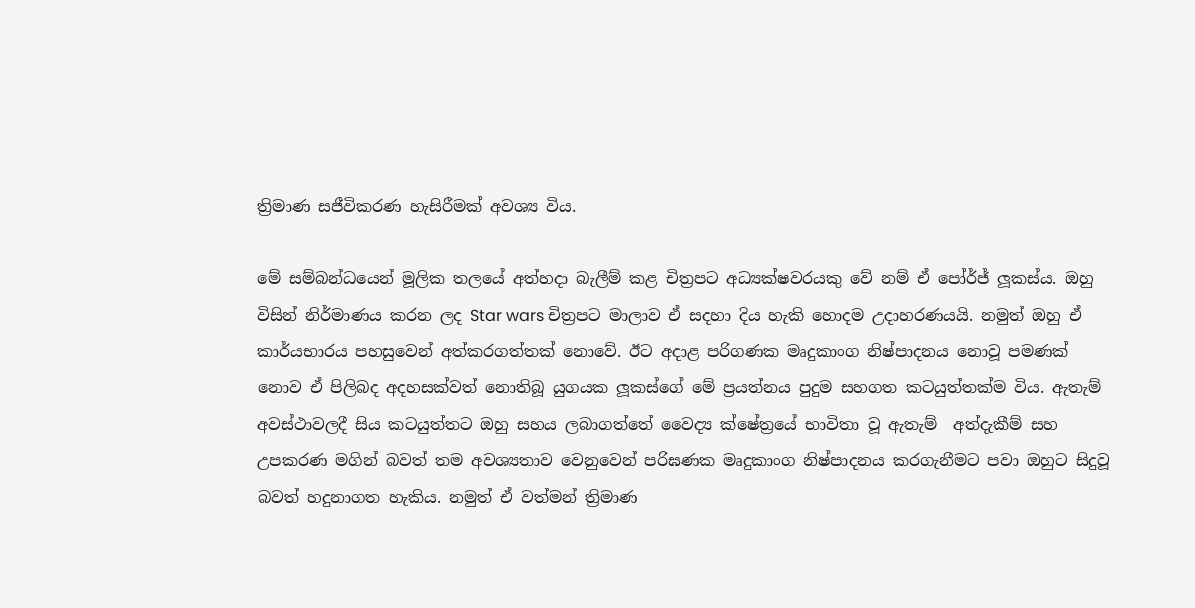ත්‍රිමාණ සජීවිකරණ හැසිරීමක් අවශ්‍ය විය.

මේ සම්බන්ධයෙන් මූලික තලයේ අත්හදා බැලීම් කළ චිත්‍රපට අධ්‍යක්ෂවරයකු වේ නම් ඒ පෝර්ජ් ලූකස්ය. ඔහු විසින් නිර්මාණය කරන ලද Star wars චිත්‍රපට මාලාව ඒ සදහා දිය හැකි හොදම උදාහරණයයි. නමුත් ඔහු ඒ කාර්යභාරය පහසුවෙන් අත්කරගත්තක් නොවේ. ඊට අදාළ පරිගණක මෘදුකාංග නිෂ්පාදනය නොවූ පමණක් නොව ඒ පිලිබද අදහසක්වත් නොතිබූ යුගයක ලූකස්ගේ මේ ප්‍රයත්නය පුදුම සහගත කටයුත්තක්ම විය. ඇතැම් අවස්ථාවලදී සිය කටයුත්තට ඔහු සහය ලබාගත්තේ වෛද්‍ය ක්ෂේත්‍රයේ භාවිතා වූ ඇතැම්  අත්දැකීම් සහ උපකරණ මගින් බවත් තම අවශ්‍යතාව වෙනුවෙන් පරිඝණක මෘදුකාංග නිෂ්පාදනය කරගැනීමට පවා ඔහුට සිදුවූ බවත් හදුනාගත හැකිය. නමුත් ඒ වත්මන් ත්‍රිමාණ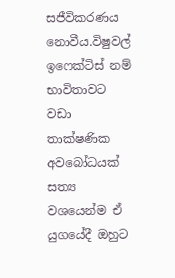සජීවිකරණය නොවීය.විෂුවල් ඉෆෙක්ටිස් නම් භාවිතාවට වඩා තාක්ෂණික අවබෝධයක් සත්‍ය වශයෙන්ම ඒ යුගයේදී ඔහුට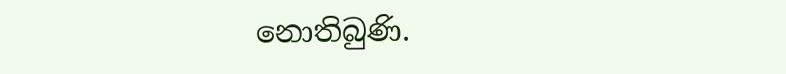නොතිබුණි.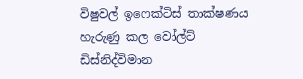විෂුවල් ඉෆෙක්ටිස් තාක්ෂණය හැරුණු කල වෝල්ට් ඩිස්නිද්විමාන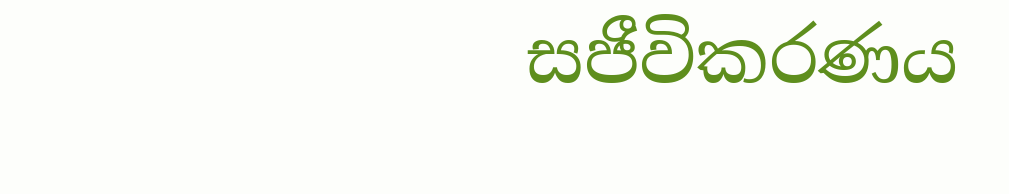සජීවිකරණය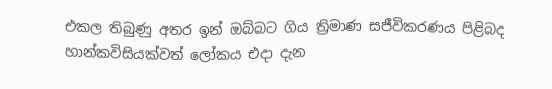එකල තිබුණු අතර ඉන් ඔබ්බට ගිය ත්‍රිමාණ සජීවිකරණය පිළිබද හාන්කවිසියක්වත් ලෝකය එදා දැන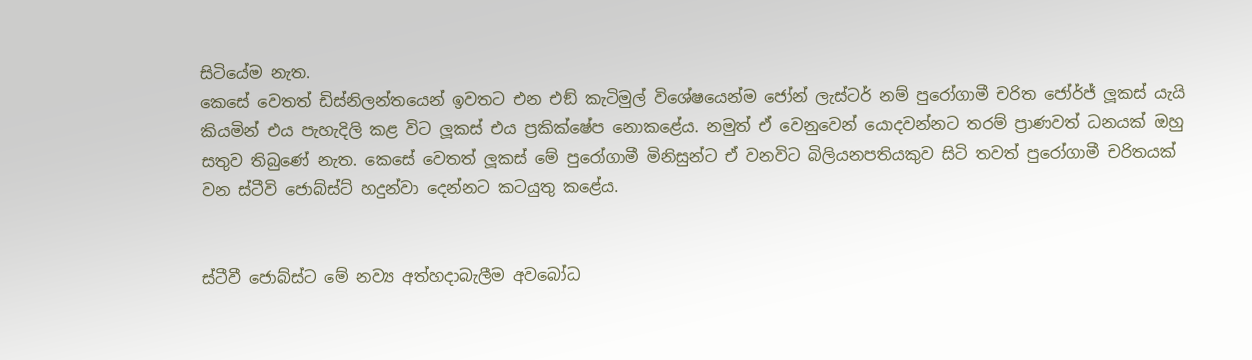සිටියේම නැත.
කෙසේ වෙතත් ඩිස්නිලන්තයෙන් ඉවතට එන එඞ් කැටිමුල් විශේෂයෙන්ම ජෝන් ලැස්ටර් නම් පුරෝගාමී චරිත ජෝර්ජ් ලූකස් යැයි කියමින් එය පැහැදිලි කළ විට ලූකස් එය ප්‍රකික්ෂේප නොකළේය. නමුත් ඒ වෙනුවෙන් යොදවන්නට තරම් ප්‍රාණවත් ධනයක් ඔහු සතුව තිබුණේ නැත. කෙසේ වෙතත් ලූකස් මේ පුරෝගාමී මිනිසුන්ට ඒ වනවිට බිලියනපතියකුව සිටි තවත් පුරෝගාමී චරිතයක් වන ස්ටීවි ජොබ්ස්ට් හදුන්වා දෙන්නට කටයුතු කළේය.


ස්ටීවී ජොබ්ස්ට මේ නව්‍ය අත්හදාබැලීම අවබෝධ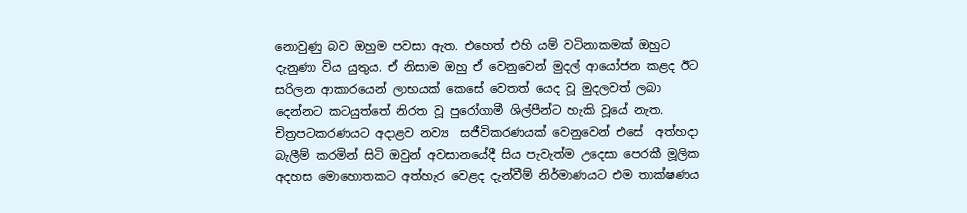නොවුණු බව ඔහුම පවසා ඇත. එහෙත් එහි යම් වටිනාකමක් ඔහුට දැනුණා විය යුතුය. ඒ නිසාම ඔහු ඒ වෙනුවෙන් මුදල් ආයෝජන කළද ඊට සරිලන ආකාරයෙන් ලාභයක් කෙසේ වෙතත් යෙද වූ මුදලවත් ලබා දෙන්නට කටයුත්තේ නිරත වූ පුරෝගාමී ශිල්පීන්ට හැකි වූයේ නැත. චිත්‍රපටකරණයට අදාළව නව්‍ය  සජීවිකරණයක් වෙනුවෙන් එසේ  අත්හදා බැලීම් කරමින් සිටි ඔවුන් අවසානයේදී සිය පැවැත්ම උදෙසා පෙරකී මූලික අදහස මොහොතකට අත්හැර වෙළද දැන්වීම් නිර්මාණයට එම තාක්ෂණය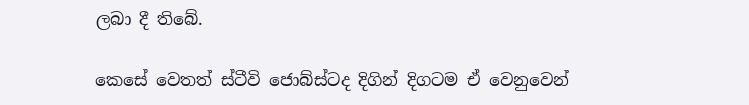ලබා දී තිබේ.

කෙසේ වෙතත් ස්ටීවි ජොබ්ස්ටද දිගින් දිගටම ඒ වෙනුවෙන්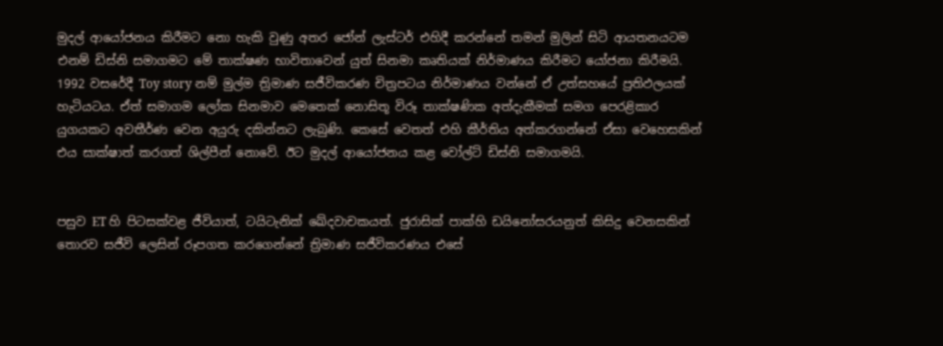මුදල් ආයෝජනය කිරීමට නො හැකි වුණු අතර ජෝන් ලැස්ටර් එහිදී කරන්නේ තමන් මුලින් සිටි ආයතනයටම එනම් ඩිස්නි සමාගමට මේ තාක්ෂණ භාවිතාවෙන් යුත් සිනමා කෘතියක් නිර්මාණය කිරීමට යෝජනා කිරීමයි. 1992 වසරේදී Toy story නම් මුල්ම ත්‍රිමාණ සජීවිකරණ චිත්‍රපටය නිර්මාණය වන්නේ ඒ උත්සහයේ ප්‍රතිඵලයක් හැටියටය. ඒත් සමාගම ලෝක සිනමාව මෙතෙක් නොසිතූ විරූ තාක්ෂණික අත්දැකීමක් සමග පෙරළිකාර යුගයකට අවතීර්ණ වෙන අයුරු දකින්නට ලැබුණි. කෙසේ වෙතත් එහි කීර්තිය අත්කරගන්නේ ඒසා වෙහෙසකින් එය සාක්ෂාත් කරගත් ශිල්පීන් නොවේ. ඊට මුදල් ආයෝජනය කළ වෝල්ට් ඩිස්නි සමාගමයි.


පසුව ET හි පිටසක්වළ ජීවියාත්, ටයිටැනික් ඛේදවාචකයත්. ජුරාසික් පාක්හි ඩයිනෝසරයනුත් කිසිදු වෙනසකින් තොරව සජීවි ලෙසින් රූපගත කරගෙන්නේ ත්‍රිමාණ සජීවිකරණය එසේ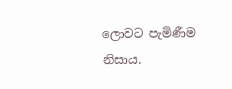ලොවට පැමිණීම නිසාය.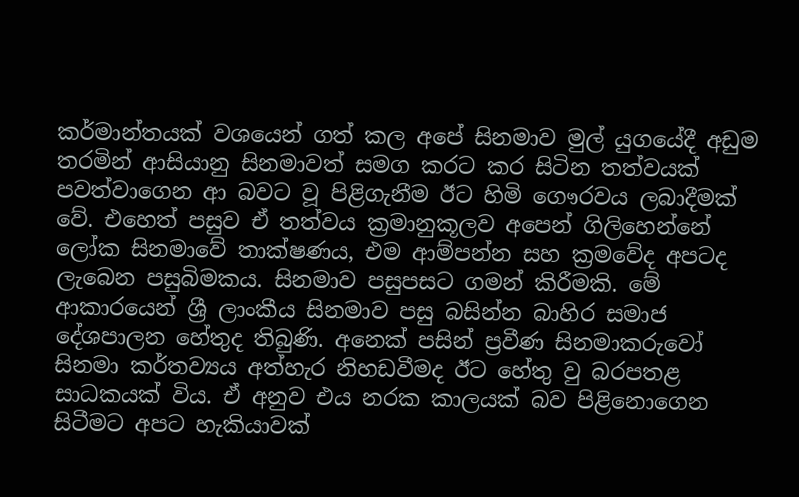කර්මාන්තයක් වශයෙන් ගත් කල අපේ සිනමාව මුල් යුගයේදී අඩුම තරමින් ආසියානු සිනමාවත් සමග කරට කර සිටින තත්වයක් පවත්වාගෙන ආ බවට වූ පිළිගැනීම ඊට හිමි ගෞරවය ලබාදීමක් වේ. එහෙත් පසුව ඒ තත්වය ක්‍රමානුකූලව අපෙන් ගිලිහෙන්නේ ලෝක සිනමාවේ තාක්ෂණය, එම ආම්පන්න සහ ක්‍රමවේද අපටද ලැබෙන පසුබිමකය. සිනමාව පසුපසට ගමන් කිරීමකි. මේ ආකාරයෙන් ශ්‍රී ලාංකීය සිනමාව පසු බසින්න බාහිර සමාජ දේශපාලන හේතුද තිබුණි. අනෙක් පසින් ප්‍රවීණ සිනමාකරුවෝ සිනමා කර්තව්‍යය අත්හැර නිහඩවීමද ඊට හේතු වු බරපතළ සාධකයක් විය. ඒ අනුව එය නරක කාලයක් බව පිළිනොගෙන සිටීමට අපට හැකියාවක්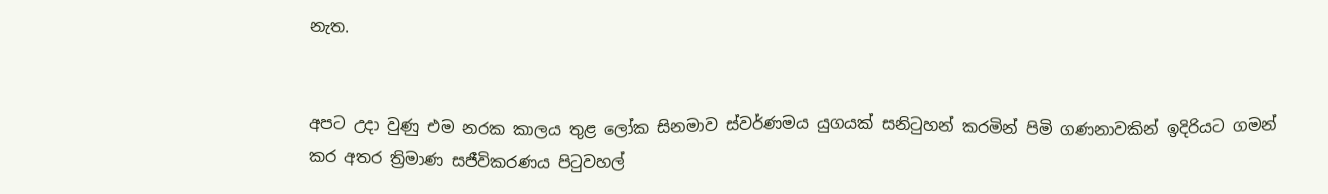නැත.


අපට උදා වුණු එම නරක කාලය තුළ ලෝක සිනමාව ස්වර්ණමය යුගයක් සනිටුහන් කරමින් පිමි ගණනාවකින් ඉදිරියට ගමන් කර අතර ත්‍රිමාණ සජීවිකරණය පිටුවහල්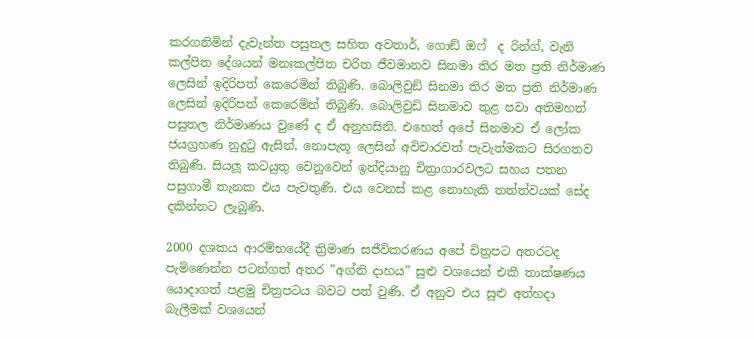කරගනිමින් දැවැන්ත පසුතල සහිත අවතාර්, ගොඞ් ඔෆ්  ද රින්ග්, වැනි කල්පිත දේශයන් මනඃකල්පිත චරිත ජීවමානව සිනමා තිර මත ප්‍රති නිර්මාණ ලෙසින් ඉදිරිපත් කෙරෙමින් තිබුණි. බොලිවුඞ් සිනමා තිර මත ප්‍රති නිර්මාණ ලෙසින් ඉදිරිපත් කෙරෙමින් තිබුණි. බොලිවුඩි සිනමාව තුළ පවා අතිමහත් පසුතල නිර්මාණය වුණේ ද ඒ අනුහසිනි. එහෙත් අපේ සිනමාව ඒ ලෝක ජයග්‍රහණ නුදුටු ඇසින්, නොපැතූ ලෙසින් අවිචාරවත් පැවැත්මකට සිරගතව තිබුණි. සියලූ කටයුතු වෙනුවෙන් ඉන්දියානු චිත්‍රාගාරවලට සහය පතන පසුගාමී තැනක එය පැවතුණි. එය වෙනස් කළ නොහැකි තත්ත්වයක් සේද දකින්නට ලැබුණි.

2000 දශකය ආරම්භයේදී ත්‍රිමාණ සජීවිකරණය අපේ චිත්‍රපට අතරටද පැමිණෙන්න පටන්ගත් අතර ”අග්නි දාහය” සුළු වශයෙන් එකී තාක්ෂණය යොදාගත් පළමු චිත්‍රපටය බවට පත් වුණි. ඒ අනුව එය සුළු අත්හදා බැලීමක් වශයෙන්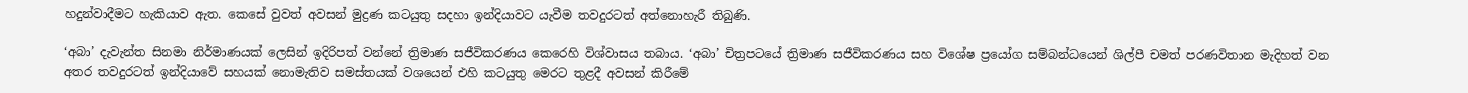හදුන්වාදීමට හැකියාව ඇත. කෙසේ වුවත් අවසන් මුද්‍රණ කටයුතු සදහා ඉන්දියාවට යැවීම තවදුරටත් අත්නොහැරී තිබුණි.

‘අබා’ දැවැන්ත සිනමා නිර්මාණයක් ලෙසින් ඉදිරිපත් වන්නේ ත්‍රිමාණ සජීවිකරණය කෙරෙහි විශ්වාසය තබාය. ‘අබා’ චිත්‍රපටයේ ත්‍රිමාණ සජීවිකරණය සහ විශේෂ ප්‍රයෝග සම්බන්ධයෙන් ශිල්පී චමත් පරණවිතාන මැදිහත් වන අතර තවදුරටත් ඉන්දියාවේ සහයක් නොමැතිව සමස්තයක් වශයෙන් එහි කටයුතු මෙරට තුළදී අවසන් කිරීමේ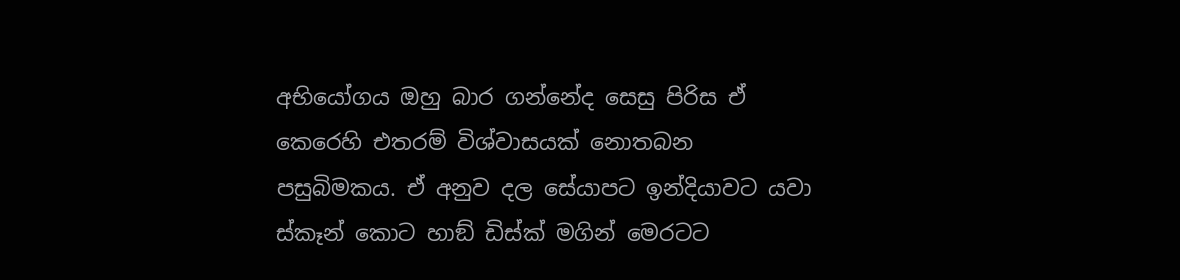අභියෝගය ඔහු බාර ගන්නේද සෙසු පිරිස ඒ කෙරෙහි එතරම් විශ්වාසයක් නොතබන පසුබිමකය. ඒ අනුව දල සේයාපට ඉන්දියාවට යවා ස්කෑන් කොට හාඞ් ඩිස්ක් මගින් මෙරටට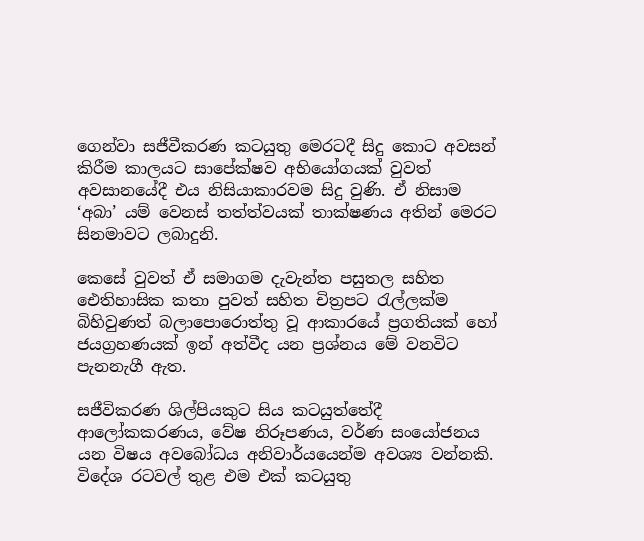ගෙන්වා සජීවීකරණ කටයුතු මෙරටදී සිදු කොට අවසන් කිරීම කාලයට සාපේක්ෂව අභියෝගයක් වුවත් අවසානයේදී එය නිසියාකාරවම සිදු වුණි. ඒ නිසාම ‘අබා’ යම් වෙනස් තත්ත්වයක් තාක්ෂණය අතින් මෙරට සිනමාවට ලබාදුනි.

කෙසේ වුවත් ඒ සමාගම දැවැන්ත පසුතල සහිත ඓතිහාසික කතා පුවත් සහිත චිත්‍රපට රැල්ලක්ම බිහිවුණත් බලාපොරොත්තු වූ ආකාරයේ ප්‍රගතියක් හෝ ජයග්‍රහණයක් ඉන් අත්වීද යන ප්‍රශ්නය මේ වනවිට පැනනැගී ඇත.

සජීවිකරණ ශිල්පියකුට සිය කටයුත්තේදී ආලෝකකරණය, වේෂ නිරූපණය, වර්ණ සංයෝජනය යන විෂය අවබෝධය අනිවාර්යයෙන්ම අවශ්‍ය වන්නකි. විදේශ රටවල් තුළ එම එක් කටයුතු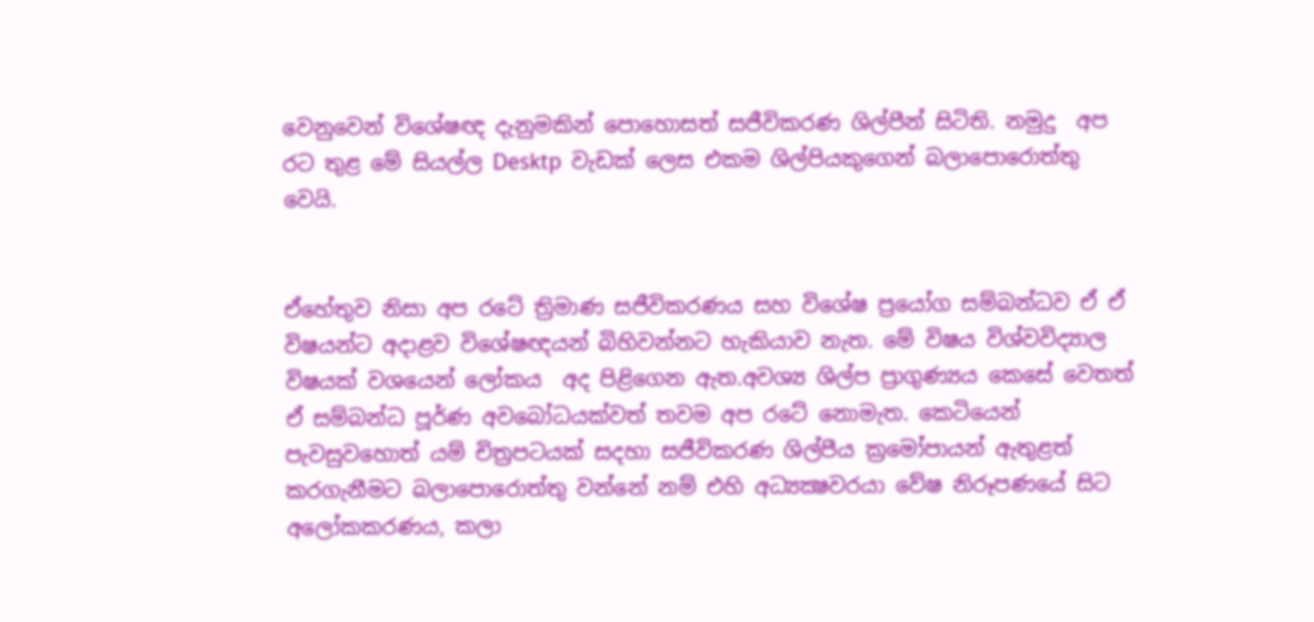වෙනුවෙන් විශේෂඥ දැනුමකින් පොහොසත් සජීවිකරණ ශිල්පීන් සිටිති. නමුදු  අප රට තුළ මේ සියල්ල Desktp  වැඩක් ලෙස එකම ශිල්පියකුගෙන් බලාපොරොත්තු වෙයි.


ඒහේතුව නිසා අප රටේ ත්‍රිමාණ සජීවිකරණය සහ විශේෂ ප්‍රයෝග සම්බන්ධව ඒ ඒ විෂයන්ට අදාළව විශේෂඥයන් බිහිවන්නට හැකියාව නැත. මේ විෂය විශ්වවිද්‍යාල විෂයක් වශයෙන් ලෝකය  අද පිළිගෙන ඇත.අවශ්‍ය ශිල්ප ප්‍රාගුණ්‍යය කෙසේ වෙතත් ඒ සම්බන්ධ පූර්ණ අවබෝධයක්වත් තවම අප රටේ නොමැත. කෙටියෙන් පැවසුවහොත් යම් චිත්‍රපටයක් සදහා සජීවිකරණ ශිල්පීය ක්‍රමෝපායන් ඇතුළත් කරගැනීමට බලාපොරොත්තු වන්නේ නම් එහි අධ්‍යක්‍ෂවරයා වේෂ නිරූපණයේ සිට අලෝකකරණය, කලා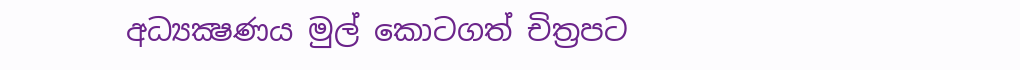අධ්‍යක්‍ෂණය මුල් කොටගත් චිත්‍රපට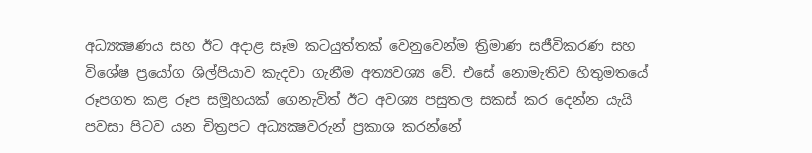අධ්‍යක්‍ෂණය සහ ඊට අදාළ සෑම කටයුත්තක් වෙනුවෙන්ම ත්‍රිමාණ සජීවිකරණ සහ විශේෂ ප්‍රයෝග ශිල්පියාව කැදවා ගැනීම අත්‍යවශ්‍ය වේ. එසේ නොමැතිව හිතුමතයේ රූපගත කළ රූප සමූහයක් ගෙනැවිත් ඊට අවශ්‍ය පසුතල සකස් කර දෙන්න යැයි පවසා පිටව යන චිත්‍රපට අධ්‍යක්‍ෂවරුන් ප්‍රකාශ කරන්නේ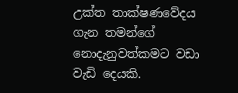උක්ත තාක්ෂණවේදය ගැන තමන්ගේ නොදැනුවත්කමට වඩා වැඩි දෙයකි.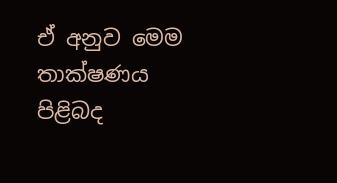ඒ අනුව මෙම තාක්ෂණය පිළිබද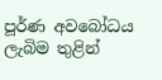පූර්ණ අවබෝධය ලැබිම තුළින්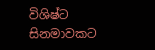විශිෂ්ට සිනමාවකට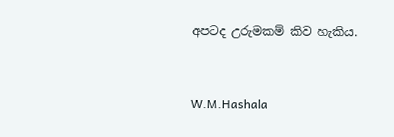අපටද උරුමකම් කිව හැකිය.



W.M.Hashala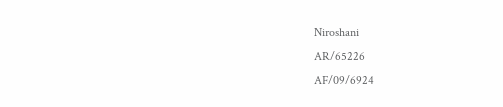Niroshani
AR/65226
AF/09/6924